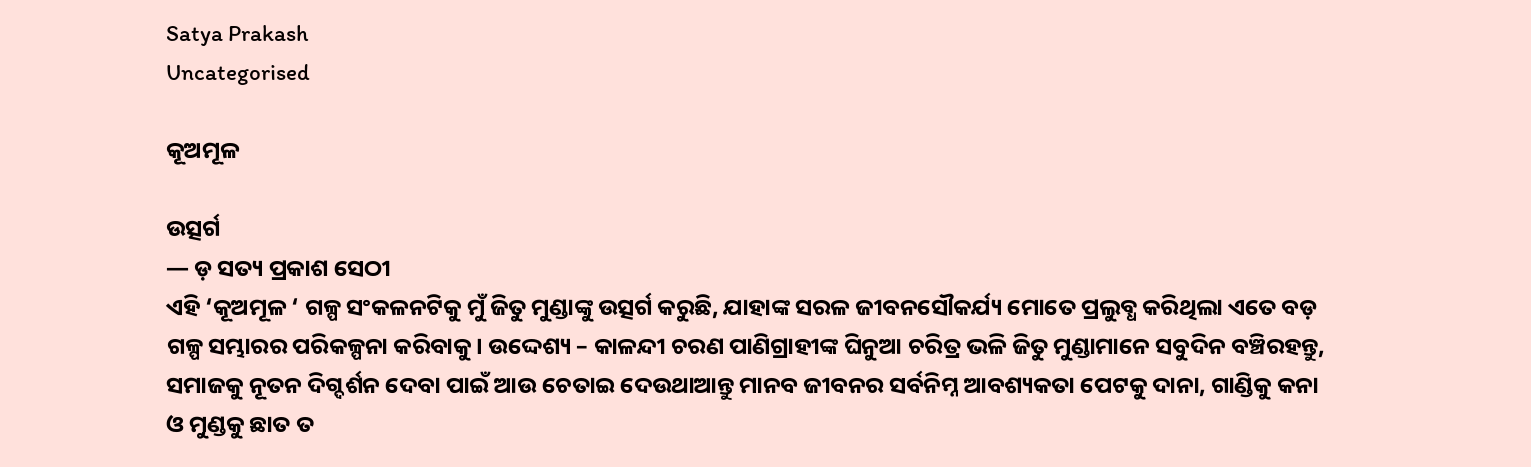Satya Prakash
Uncategorised

କୂଅମୂଳ

ଉତ୍ସର୍ଗ
— ଡ଼ ସତ୍ୟ ପ୍ରକାଶ ସେଠୀ
ଏହି ‘କୂଅମୂଳ ‘ ଗଳ୍ପ ସଂକଳନଟିକୁ ମୁଁ ଜିତୁ ମୁଣ୍ଡାଙ୍କୁ ଉତ୍ସର୍ଗ କରୁଛି, ଯାହାଙ୍କ ସରଳ ଜୀବନସୌକର୍ଯ୍ୟ ମୋତେ ପ୍ରଲୁବ୍ଧ କରିଥିଲା ଏତେ ବଡ଼ ଗଳ୍ପ ସମ୍ଭାରର ପରିକଳ୍ପନା କରିବାକୁ। ଉଦ୍ଦେଶ୍ୟ – କାଳନ୍ଦୀ ଚରଣ ପାଣିଗ୍ରାହୀଙ୍କ ଘିନୁଆ ଚରିତ୍ର ଭଳି ଜିତୁ ମୁଣ୍ଡାମାନେ ସବୁଦିନ ବଞ୍ଚିରହନ୍ତୁ, ସମାଜକୁ ନୂତନ ଦିଗ୍ଦର୍ଶନ ଦେବା ପାଇଁ ଆଉ ଚେତାଇ ଦେଉଥାଆନ୍ତୁ ମାନବ ଜୀବନର ସର୍ବନିମ୍ନ ଆବଶ୍ୟକତା ପେଟକୁ ଦାନା, ଗାଣ୍ଡିକୁ କନା ଓ ମୁଣ୍ଡକୁ ଛାତ ତ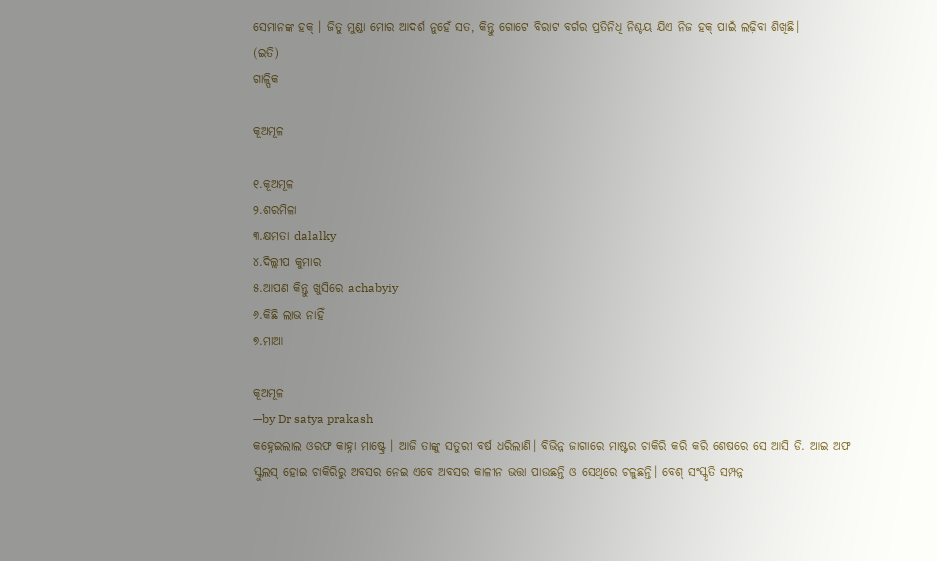ସେମାନଙ୍କ ହକ୍ । ଜିତୁ ମୁଣ୍ଡା ମୋର ଆଦର୍ଶ ନୁହେଁ ସତ, କିନ୍ତୁ ଗୋଟେ ବିରାଟ ବର୍ଗର ପ୍ରତିନିଧି ନିଶ୍ଚୟ ଯିଏ ନିଜ ହକ୍ ପାଇଁ ଲଢ଼ିବା ଶିଖିଛି।
(ଇତି)
ଗାଳ୍ପିକ

କୂଅମୂଳ

୧.କୂଅମୂଳ
୨.ଶରମିଳା
୩.କ୍ଷମତା dalalky
୪.ଦିଲ୍ଲୀପ କୁମାର
୫.ଆପଣ କିନ୍ତୁ ଖୁସିରେ achabyiy
୬.କିଛି ଲାଭ ନାହିଁ
୭.ମାଆ

କୂଅମୂଳ
—by Dr satya prakash
କହ୍ନେଇଲାଲ ଓରଫ କାହ୍ନା ମାଷ୍ଟ୍ରେ । ଆଜି ତାଙ୍କୁ ସତୁରୀ ବର୍ଷ ଧରିଲାଣି। ବିଭିନ୍ନ ଜାଗାରେ ମାଷ୍ଟର ଚାକିରି କରି କରି ଶେଷରେ ସେ ଆସି ଡି. ଆଇ ଅଫ ସ୍କୁଲସ୍ ହୋଇ ଚାକିରିରୁ ଅବସର ନେଇ ଏବେ ଅବସର କାଳୀନ ଭତ୍ତା ପାଉଛନ୍ତି ଓ ସେଥିରେ ଚଳୁଛନ୍ତି। ବେଶ୍ ସଂସ୍କୃତି ସମ୍ପନ୍ନ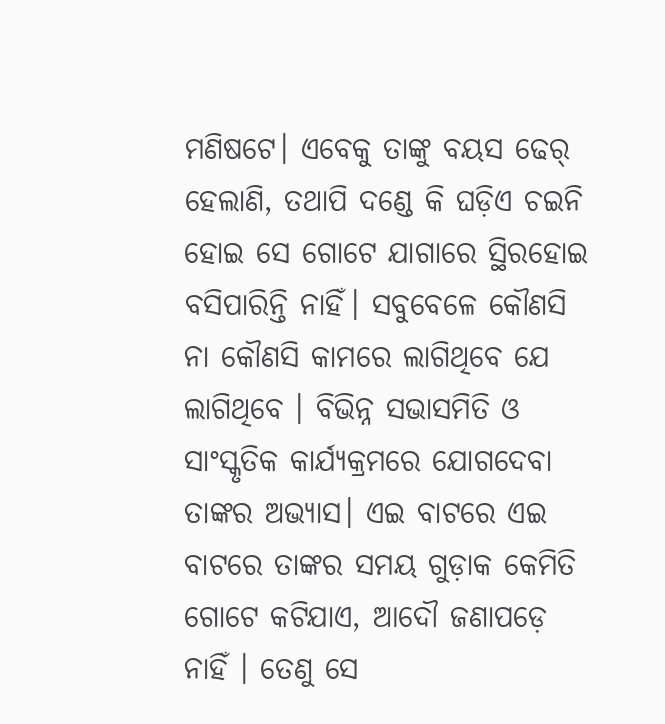ମଣିଷଟେ। ଏବେକୁ ତାଙ୍କୁ ବୟସ ଢେର୍ ହେଲାଣି, ତଥାପି ଦଣ୍ଡେ କି ଘଡ଼ିଏ ଚଇନି ହୋଇ ସେ ଗୋଟେ ଯାଗାରେ ସ୍ଥିରହୋଇ ବସିପାରିନ୍ତି ନାହିଁ। ସବୁବେଳେ କୌଣସି ନା କୌଣସି କାମରେ ଲାଗିଥିବେ ଯେ ଲାଗିଥିବେ । ବିଭିନ୍ନ ସଭାସମିତି ଓ ସାଂସ୍କୃତିକ କାର୍ଯ୍ୟକ୍ରମରେ ଯୋଗଦେବା ତାଙ୍କର ଅଭ୍ୟାସ। ଏଇ ବାଟରେ ଏଇ ବାଟରେ ତାଙ୍କର ସମୟ ଗୁଡ଼ାକ କେମିତି ଗୋଟେ କଟିଯାଏ, ଆଦୌ ଜଣାପଡ଼େ ନାହିଁ । ତେଣୁ ସେ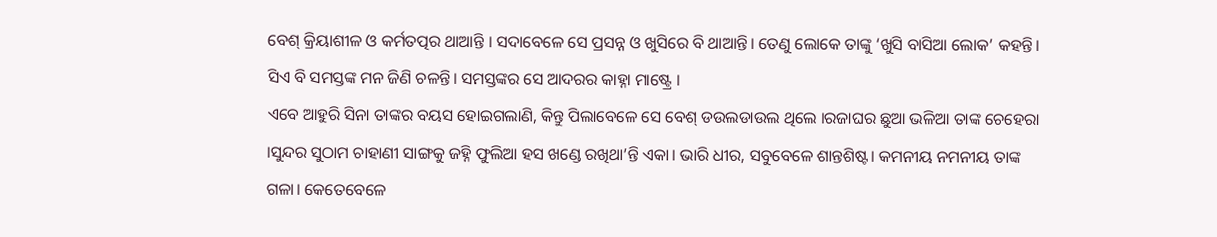ବେଶ୍ କ୍ରିୟାଶୀଳ ଓ କର୍ମତତ୍ପର ଥାଆନ୍ତି । ସଦାବେଳେ ସେ ପ୍ରସନ୍ନ ଓ ଖୁସିରେ ବି ଥାଆନ୍ତି। ତେଣୁ ଲୋକେ ତାଙ୍କୁ ‘ଖୁସି ବାସିଆ ଲୋକ’ କହନ୍ତି। ସିଏ ବି ସମସ୍ତଙ୍କ ମନ ଜିଣି ଚଳନ୍ତି। ସମସ୍ତଙ୍କର ସେ ଆଦରର କାହ୍ନା ମାଷ୍ଟ୍ରେ ।
ଏବେ ଆହୁରି ସିନା ତାଙ୍କର ବୟସ ହୋଇଗଲାଣି, କିନ୍ତୁ ପିଲାବେଳେ ସେ ବେଶ୍ ଡଉଲଡାଉଲ ଥିଲେ ।ରଜାଘର ଛୁଆ ଭଳିଆ ତାଙ୍କ ଚେହେରା ।ସୁନ୍ଦର ସୁଠାମ ଚାହାଣୀ ସାଙ୍ଗକୁ ଜହ୍ନି ଫୁଲିଆ ହସ ଖଣ୍ଡେ ରଖିଥା’ନ୍ତି ଏକା। ଭାରି ଧୀର, ସବୁବେଳେ ଶାନ୍ତଶିଷ୍ଟ। କମନୀୟ ନମନୀୟ ତାଙ୍କ ଗଳା। କେତେବେଳେ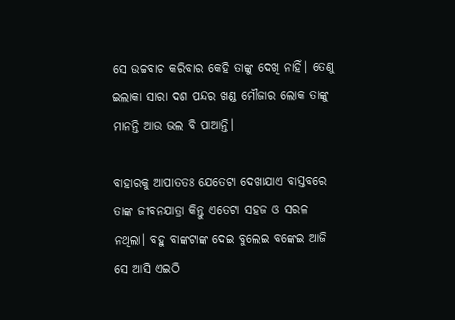ସେ ଉଚ୍ଚବାଚ କରିବାର କେହି ତାଙ୍କୁ ଦେଖି ନାହିଁ। ତେଣୁ ଇଲାକା ସାରା ଦଶ ପନ୍ଦର ଖଣ୍ଡ ମୌଜାର ଲୋକ ତାଙ୍କୁ ମାନନ୍ତି ଆଉ ଭଲ ବି ପାଆନ୍ତି।

ବାହାରକୁ ଆପାତତଃ ଯେତେଟା ଦେଖାଯାଏ ବାସ୍ତବରେ ତାଙ୍କ ଜୀବନଯାତ୍ରା କିନ୍ତୁ ଏତେଟା ସହଜ ଓ ସରଳ ନଥିଲା। ବହୁ ବାଙ୍କଟାଙ୍କ ଦେଇ ବୁଲେଇ ବଙ୍କେଇ ଆଜି ସେ ଆସି ଏଇଠି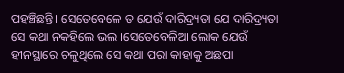ପହଞ୍ଚିଛନ୍ତି। ସେତେବେଳେ ତ ଯେଉଁ ଦାରିଦ୍ର୍ୟତା ଯେ ଦାରିଦ୍ର୍ୟତା ସେ କଥା ନକହିଲେ ଭଲ ।ସେତେବେଳିଆ ଲୋକ ଯେଉଁ ହୀନସ୍ଥାରେ ଚଳୁଥିଲେ ସେ କଥା ପରା କାହାକୁ ଅଛପା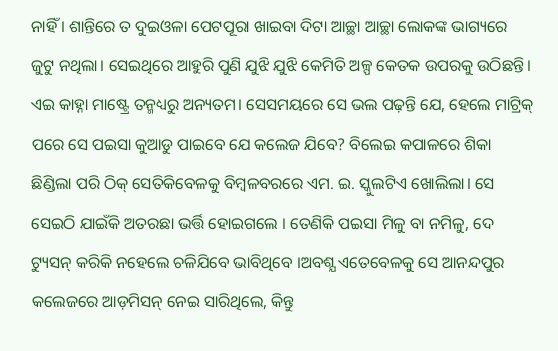ନାହିଁ । ଶାନ୍ତିରେ ତ ଦୁଇଓଳା ପେଟପୂରା ଖାଇବା ଦିଟା ଆଚ୍ଛା ଆଚ୍ଛା ଲୋକଙ୍କ ଭାଗ୍ୟରେ ଜୁଟୁ ନଥିଲା। ସେଇଥିରେ ଆହୁରି ପୁଣି ଯୁଝି ଯୁଝି କେମିତି ଅଳ୍ପ କେତକ ଉପରକୁ ଉଠିଛନ୍ତି। ଏଇ କାହ୍ନା ମାଷ୍ଟ୍ରେ ତନ୍ମଧ୍ୟରୁ ଅନ୍ୟତମ। ସେସମୟରେ ସେ ଭଲ ପଢ଼ନ୍ତି ଯେ, ହେଲେ ମାଟ୍ରିକ୍ ପରେ ସେ ପଇସା କୁଆଡୁ ପାଇବେ ଯେ କଲେଜ ଯିବେ? ବିଲେଇ କପାଳରେ ଶିକା ଛିଣ୍ଡିଲା ପରି ଠିକ୍ ସେତିକିବେଳକୁ ବିମ୍ବଳବରରେ ଏମ. ଇ. ସ୍କୁଲଟିଏ ଖୋଲିଲା। ସେ ସେଇଠି ଯାଇଁକି ଅତରଛା ଭର୍ତ୍ତି ହୋଇଗଲେ । ତେଣିକି ପଇସା ମିଳୁ ବା ନମିଳୁ, ଦେ ଟ୍ୟୁସନ୍ କରିକି ନହେଲେ ଚଳିଯିବେ ଭାବିଥିବେ ।ଅବଶ୍ଯ ଏତେବେଳକୁ ସେ ଆନନ୍ଦପୁର କଲେଜରେ ଆଡ଼ମିସନ୍ ନେଇ ସାରିଥିଲେ, କିନ୍ତୁ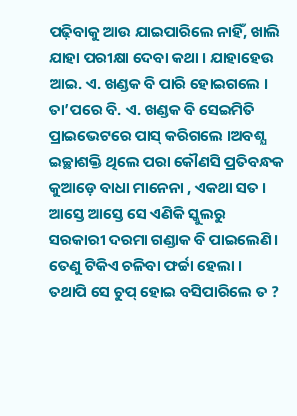ପଢ଼ିବାକୁ ଆଉ ଯାଇପାରିଲେ ନାହିଁ, ଖାଲି ଯାହା ପରୀକ୍ଷା ଦେବା କଥା । ଯାହାହେଉ ଆଇ. ଏ. ଖଣ୍ଡକ ବି ପାରି ହୋଇଗଲେ । ତା’ପରେ ବି. ଏ. ଖଣ୍ଡକ ବି ସେଇମିତି ପ୍ରାଇଭେଟରେ ପାସ୍ କରିଗଲେ ।ଅବଶ୍ଯ ଇଚ୍ଛାଶକ୍ତି ଥିଲେ ପରା କୌଣସି ପ୍ରତିବନ୍ଧକ କୁଆଡ଼େ ବାଧା ମାନେନା , ଏକଥା ସତ । ଆସ୍ତେ ଆସ୍ତେ ସେ ଏଣିକି ସ୍କୁଲରୁ ସରକାରୀ ଦରମା ଗଣ୍ଡାକ ବି ପାଇଲେଣି। ତେଣୁ ଟିକିଏ ଚଳିବା ଫର୍ଚ୍ଚା ହେଲା ।
ତଥାପି ସେ ଚୁପ୍ ହୋଇ ବସିପାରିଲେ ତ ?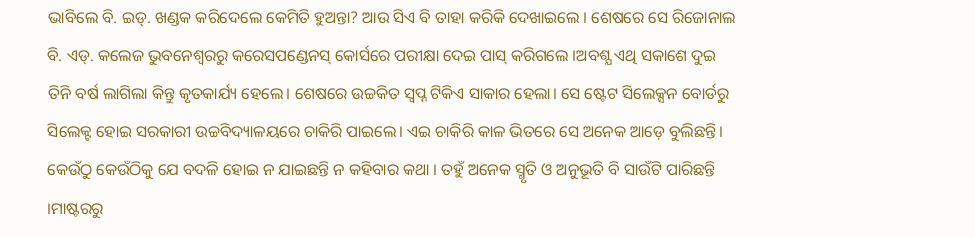ଭାବିଲେ ବି. ଇଡ୍. ଖଣ୍ଡକ କରିଦେଲେ କେମିତି ହୁଅନ୍ତା? ଆଉ ସିଏ ବି ତାହା କରିକି ଦେଖାଇଲେ । ଶେଷରେ ସେ ରିଜୋନାଲ ବି. ଏଡ୍. କଲେଜ ଭୁବନେଶ୍ୱରରୁ କରେସପଣ୍ଡେନସ୍ କୋର୍ସରେ ପରୀକ୍ଷା ଦେଇ ପାସ୍ କରିଗଲେ ।ଅବଶ୍ଯ ଏଥି ସକାଶେ ଦୁଇ ତିନି ବର୍ଷ ଲାଗିଲା କିନ୍ତୁ କୃତକାର୍ଯ୍ୟ ହେଲେ। ଶେଷରେ ଉଚ୍ଚକିତ ସ୍ଵପ୍ନ ଟିକିଏ ସାକାର ହେଲା। ସେ ଷ୍ଟେଟ ସିଲେକ୍ସନ ବୋର୍ଡରୁ ସିଲେକ୍ଟ ହୋଇ ସରକାରୀ ଉଚ୍ଚବିଦ୍ୟାଳୟରେ ଚାକିରି ପାଇଲେ। ଏଇ ଚାକିରି କାଳ ଭିତରେ ସେ ଅନେକ ଆଡ଼େ ବୁଲିଛନ୍ତି। କେଉଁଠୁ କେଉଁଠିକୁ ଯେ ବଦଳି ହୋଇ ନ ଯାଇଛନ୍ତି ନ କହିବାର କଥା । ତହୁଁ ଅନେକ ସ୍ମୃତି ଓ ଅନୁଭୂତି ବି ସାଉଁଟି ପାରିଛନ୍ତି ।ମାଷ୍ଟରରୁ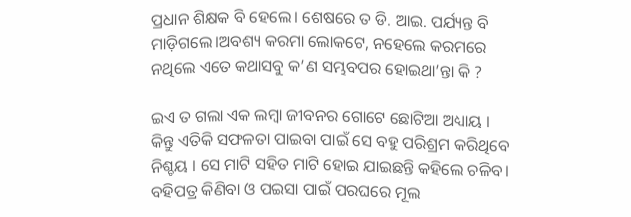ପ୍ରଧାନ ଶିକ୍ଷକ ବି ହେଲେ। ଶେଷରେ ତ ଡି. ଆଇ. ପର୍ଯ୍ୟନ୍ତ ବି ମାଡ଼ିଗଲେ।ଅବଶ୍ୟ କରମା ଲୋକଟେ, ନହେଲେ କରମରେ ନଥିଲେ ଏତେ କଥାସବୁ କ’ଣ ସମ୍ଭବପର ହୋଇଥା’ନ୍ତା କି ?

ଇଏ ତ ଗଲା ଏକ ଲମ୍ବା ଜୀବନର ଗୋଟେ ଛୋଟିଆ ଅଧ୍ୟାୟ । କିନ୍ତୁ ଏତିକି ସଫଳତା ପାଇବା ପାଇଁ ସେ ବହୁ ପରିଶ୍ରମ କରିଥିବେ ନିଶ୍ଚୟ । ସେ ମାଟି ସହିତ ମାଟି ହୋଇ ଯାଇଛନ୍ତି କହିଲେ ଚଳିବ। ବହିପତ୍ର କିଣିବା ଓ ପଇସା ପାଇଁ ପରଘରେ ମୂଲ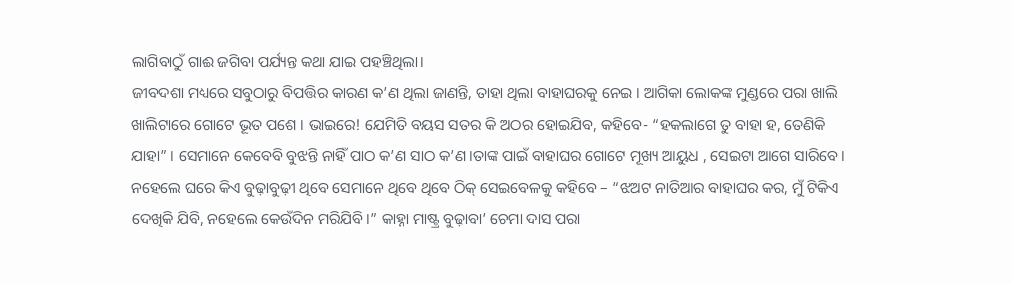ଲାଗିବାଠୁଁ ଗାଈ ଜଗିବା ପର୍ଯ୍ୟନ୍ତ କଥା ଯାଇ ପହଞ୍ଚିଥିଲା।
ଜୀବଦଶା ମଧ୍ୟରେ ସବୁଠାରୁ ବିପତ୍ତିର କାରଣ କ’ଣ ଥିଲା ଜାଣନ୍ତି, ତାହା ଥିଲା ବାହାଘରକୁ ନେଇ । ଆଗିକା ଲୋକଙ୍କ ମୁଣ୍ଡରେ ପରା ଖାଲି ଖାଲିଟାରେ ଗୋଟେ ଭୂତ ପଶେ । ଭାଇରେ! ଯେମିତି ବୟସ ସତର କି ଅଠର ହୋଇଯିବ, କହିବେ- “ହକଲାଗେ ତୁ ବାହା ହ, ତେଣିକି ଯାହା” । ସେମାନେ କେବେବି ବୁଝନ୍ତି ନାହିଁ ପାଠ କ’ଣ ସାଠ କ’ଣ।ତାଙ୍କ ପାଇଁ ବାହାଘର ଗୋଟେ ମୂଖ୍ୟ ଆୟୁଧ , ସେଇଟା ଆଗେ ସାରିବେ। ନହେଲେ ଘରେ କିଏ ବୁଢ଼ାବୁଢ଼ୀ ଥିବେ ସେମାନେ ଥିବେ ଥିବେ ଠିକ୍ ସେଇବେଳକୁ କହିବେ – “ଝଅଟ ନାତିଆର ବାହାଘର କର, ମୁଁ ଟିକିଏ ଦେଖିକି ଯିବି, ନହେଲେ କେଉଁଦିନ ମରିଯିବି ।” କାହ୍ନା ମାଷ୍ଟ୍ର ବୁଢ଼ାବା’ ଚେମା ଦାସ ପରା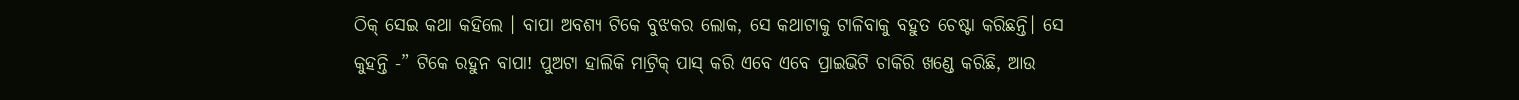ଠିକ୍ ସେଇ କଥା କହିଲେ । ବାପା ଅବଶ୍ଯ ଟିକେ ବୁଝକର ଲୋକ, ସେ କଥାଟାକୁ ଟାଳିବାକୁ ବହୁତ ଚେଷ୍ଟା କରିଛନ୍ତି। ସେ କୁହନ୍ତି -” ଟିକେ ରହୁନ ବାପା! ପୁଅଟା ହାଲିକି ମାଟ୍ରିକ୍ ପାସ୍ କରି ଏବେ ଏବେ ପ୍ରାଇଭିଟି ଚାକିରି ଖଣ୍ଡେ କରିଛି, ଆଉ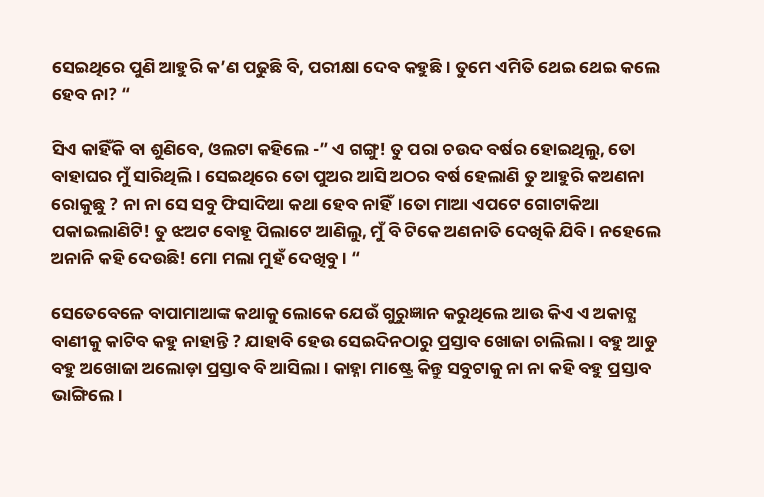ସେଇଥିରେ ପୁଣି ଆହୁରି କ’ଣ ପଢୁଛି ବି, ପରୀକ୍ଷା ଦେବ କହୁଛି । ତୁମେ ଏମିତି ଥେଇ ଥେଇ କଲେ ହେବ ନା? “

ସିଏ କାହିଁକି ବା ଶୁଣିବେ, ଓଲଟା କହିଲେ -” ଏ ଗଙ୍ଗୁ! ତୁ ପରା ଚଉଦ ବର୍ଷର ହୋଇଥିଲୁ, ତୋ ବାହାଘର ମୁଁ ସାରିଥିଲି। ସେଇଥିରେ ତୋ ପୁଅର ଆସି ଅଠର ବର୍ଷ ହେଲାଣି ତୁ ଆହୁରି କଅଣନା ରୋକୁଛୁ ? ନା ନା ସେ ସବୁ ଫିସାଦିଆ କଥା ହେବ ନାହିଁ।ତୋ ମାଆ ଏପଟେ ଗୋଟାକିଆ ପକାଇଲାଣିଟି! ତୁ ଝଅଟ ବୋହୂ ପିଲାଟେ ଆଣିଲୁ, ମୁଁ ବି ଟିକେ ଅଣନାତି ଦେଖିକି ଯିବି । ନହେଲେ ଅନାନି କହି ଦେଉଛି! ମୋ ମଲା ମୁହଁ ଦେଖିବୁ। “

ସେତେବେଳେ ବାପାମାଆଙ୍କ କଥାକୁ ଲୋକେ ଯେଉଁ ଗୁରୁଜ୍ଞାନ କରୁଥିଲେ ଆଉ କିଏ ଏ ଅକାଟ୍ଯ ବାଣୀକୁ କାଟିବ କହୁ ନାହାନ୍ତି ? ଯାହାବି ହେଉ ସେଇଦିନଠାରୁ ପ୍ରସ୍ତାବ ଖୋଜା ଚାଲିଲା। ବହୁ ଆଡୁ ବହୁ ଅଖୋଜା ଅଲୋଡ଼ା ପ୍ରସ୍ତାବ ବି ଆସିଲା। କାହ୍ନା ମାଷ୍ଟ୍ରେ କିନ୍ତୁ ସବୁଟାକୁ ନା ନା କହି ବହୁ ପ୍ରସ୍ତାବ ଭାଙ୍ଗିଲେ।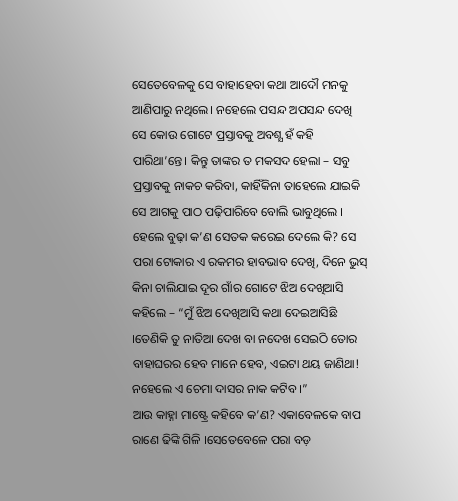ସେତେବେଳକୁ ସେ ବାହାହେବା କଥା ଆଦୌ ମନକୁ ଆଣିପାରୁ ନଥିଲେ। ନହେଲେ ପସନ୍ଦ ଅପସନ୍ଦ ଦେଖି ସେ କୋଉ ଗୋଟେ ପ୍ରସ୍ତାବକୁ ଅବଶ୍ଯ ହଁ କହି ପାରିଥା’ନ୍ତେ। କିନ୍ତୁ ତାଙ୍କର ତ ମକସଦ ହେଲା – ସବୁ ପ୍ରସ୍ତାବକୁ ନାକଚ କରିବା, କାହିଁକିନା ତାହେଲେ ଯାଇକି ସେ ଆଗକୁ ପାଠ ପଢ଼ିପାରିବେ ବୋଲି ଭାବୁଥିଲେ । ହେଲେ ବୁଢ଼ା କ’ଣ ସେତକ କରେଇ ଦେଲେ କି? ସେ ପରା ଟୋକାର ଏ ରକମର ହାବଭାବ ଦେଖି, ଦିନେ ଭୁସ୍ କିନା ଚାଲିଯାଇ ଦୂର ଗାଁର ଗୋଟେ ଝିଅ ଦେଖିଆସି କହିଲେ – “ମୁଁ ଝିଅ ଦେଖିଆସି କଥା ଦେଇଆସିଛି ।ତେଣିକି ତୁ ନାତିଆ ଦେଖ ବା ନଦେଖ ସେଇଠି ତୋର ବାହାଘରର ହେବ ମାନେ ହେବ, ଏଇଟା ଥୟ ଜାଣିଥା! ନହେଲେ ଏ ଚେମା ଦାସର ନାକ କଟିବ ।”
ଆଉ କାହ୍ନା ମାଷ୍ଟ୍ରେ କହିବେ କ’ଣ? ଏକାବେଳକେ ବାପ ରାଣେ ଢିଙ୍କି ଗିଳି ।ସେତେବେଳେ ପରା ବଡ଼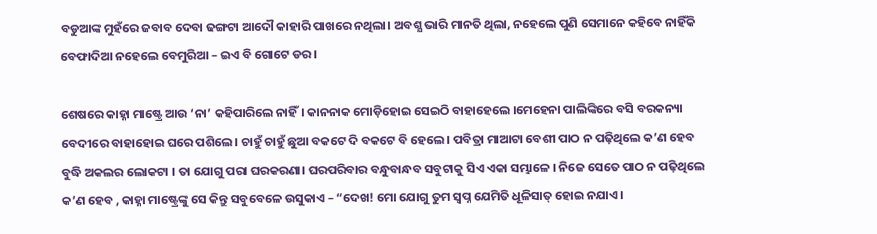ବଡୁଆଙ୍କ ମୁହଁରେ ଜବାବ ଦେବା ଢଙ୍ଗଟା ଆଦୌ କାହାରି ପାଖରେ ନଥିଲା। ଅବଶ୍ଯ ଭାରି ମାନତି ଥିଲା, ନହେଲେ ପୁଣି ସେମାନେ କହିବେ ନାହିଁକି ବେଫାଦିଆ ନହେଲେ ବେମୁରିଆ – ଇଏ ବି ଗୋଟେ ଡର।

ଶେଷରେ କାହ୍ନା ମାଷ୍ଟ୍ରେ ଆଉ ‘ନା’ କହିପାରିଲେ ନାହିଁ। କାନନାକ ମୋଡ଼ିହୋଇ ସେଇଠି ବାହାହେଲେ ।ମେହେନା ପାଲିଙ୍କିରେ ବସି ବରକନ୍ୟା ବେଦୀରେ ବାହାହୋଇ ଘରେ ପଶିଲେ। ଚାହୁଁ ଚାହୁଁ ଛୁଆ ବକଟେ ଦି ବକଟେ ବି ହେଲେ। ପବିତ୍ରା ମାଆଟା ବେଶୀ ପାଠ ନ ପଢ଼ିଥିଲେ କ’ଣ ହେବ ବୁଦ୍ଧି ଅକଲର ଲୋକଟା । ତା ଯୋଗୁ ପରା ଘରକରଣା। ଘରପରିବାର ବନ୍ଧୁବାନ୍ଧବ ସବୁଟାକୁ ସିଏ ଏକା ସମ୍ଭାଳେ । ନିଜେ ସେତେ ପାଠ ନ ପଢ଼ିଥିଲେ କ’ଣ ହେବ , କାହ୍ନା ମାଷ୍ଟ୍ରେଙ୍କୁ ସେ କିନ୍ତୁ ସବୁବେଳେ ଉସୁକାଏ – “ଦେଖ! ମୋ ଯୋଗୁ ତୁମ ସ୍ଵପ୍ନ ଯେମିତି ଧୂଳିସାତ୍ ହୋଇ ନଯାଏ।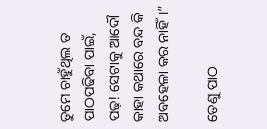ତୁମେ ଚାହୁଁଥିଲ ତ ପାଠପଢିବା ପାଇଁ, ପଢ଼! ସେଟାକୁ ଆଦୌ କାହା କଥାରେ ବନ୍ଦ କି ଅବହେଳା କର ନାହିଁ।”

ତେଣୁ ପାଠ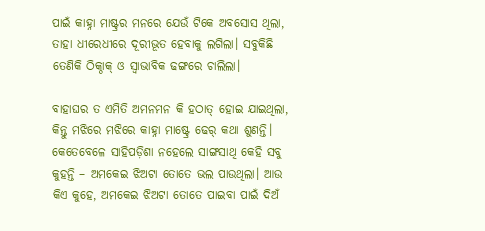ପାଇଁ କାହ୍ନା ମାଷ୍ଟ୍ରର ମନରେ ଯେଉଁ ଟିକେ ଅବସୋସ ଥିଲା, ତାହା ଧୀରେଧୀରେ ଦୂରୀଭୂତ ହେବାକୁ ଲଗିଲା। ସବୁକିଛି ତେଣିକି ଠିକ୍ଠାକ୍ ଓ ସ୍ଵାଭାବିକ ଢଙ୍ଗରେ ଚାଲିଲା।

ବାହାଘର ତ ଏମିତି ଅମନମନ କି ହଠାତ୍ ହୋଇ ଯାଇଥିଲା, କିନ୍ତୁ ମଝିରେ ମଝିରେ କାହ୍ନା ମାଷ୍ଟ୍ରେ ଢେର୍ କଥା ଶୁଣନ୍ତି। କେତେବେଳେ ସାହିପଡ଼ିଶା ନହେଲେ ସାଙ୍ଗସାଥି କେହି ସବୁ କୁହନ୍ତି – ଅମକେଇ ଝିଅଟା ତୋତେ ଭଲ ପାଉଥିଲା। ଆଉ କିଏ କୁହେ, ଅମକେଇ ଝିଅଟା ତୋତେ ପାଇବା ପାଇଁ ଦିଅଁ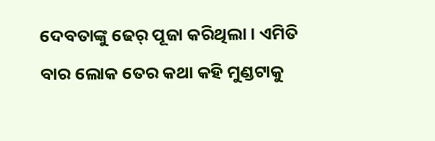ଦେବତାଙ୍କୁ ଢେର୍ ପୂଜା କରିଥିଲା। ଏମିତି ବାର ଲୋକ ତେର କଥା କହି ମୁଣ୍ଡଟାକୁ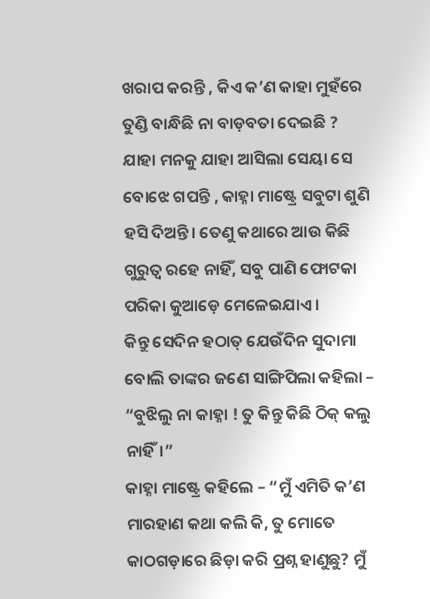ଖରାପ କରନ୍ତି , କିଏ କ’ଣ କାହା ମୁହଁରେ ତୁଣ୍ଡି ବାନ୍ଧିଛି ନା ବାଡ଼ବତା ଦେଇଛି ? ଯାହା ମନକୁ ଯାହା ଆସିଲା ସେୟା ସେ ବୋଝେ ଗପନ୍ତି , କାହ୍ନା ମାଷ୍ଟ୍ରେ ସବୁଟା ଶୁଣି ହସି ଦିଅନ୍ତି। ତେଣୁ କଥାରେ ଆଉ କିଛି ଗୁରୁତ୍ଵ ରହେ ନାହିଁ, ସବୁ ପାଣି ଫୋଟକା ପରିକା କୁଆଡ଼େ ମେଳେଇଯାଏ ।
କିନ୍ତୁ ସେଦିନ ହଠାତ୍ ଯେଉଁଦିନ ସୁଦାମା ବୋଲି ତାଙ୍କର ଜଣେ ସାଙ୍ଗିପିଲା କହିଲା – “ବୁଝିଲୁ ନା କାହ୍ନା ! ତୁ କିନ୍ତୁ କିଛି ଠିକ୍ କଲୁ ନାହିଁ।”
କାହ୍ନା ମାଷ୍ଟ୍ରେ କହିଲେ – “ମୁଁ ଏମିତି କ’ଣ ମାରହାଣ କଥା କଲି କି, ତୁ ମୋତେ କାଠଗଡ଼ାରେ ଛିଡ଼ା କରି ପ୍ରଶ୍ନ ହାଣୁଛୁ? ମୁଁ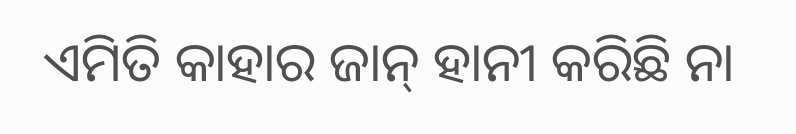ଏମିତି କାହାର ଜାନ୍ ହାନୀ କରିଛି ନା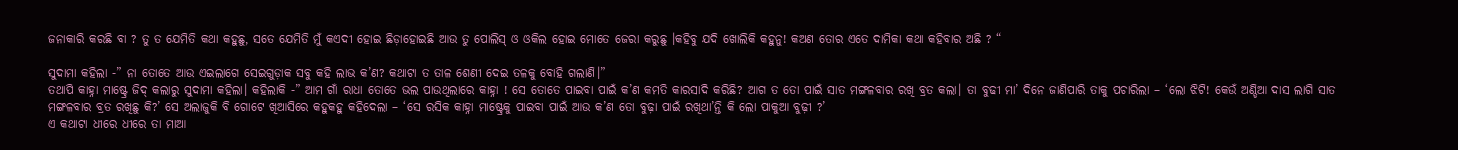ଜନାକାରି କରଛି ବା ? ତୁ ତ ଯେମିତି କଥା କହୁଛୁ, ସତେ ଯେମିତି ମୁଁ କଏଦୀ ହୋଇ ଛିଡ଼ାହୋଇଛି ଆଉ ତୁ ପୋଲିସ୍ ଓ ଓକିଲ ହୋଇ ମୋତେ ଜେରା କରୁଛୁ ।କହିବୁ ଯଦି ଖୋଲିକି କହୁନୁ! କଅଣ ତୋର ଏତେ ଦାମିକା କଥା କହିବାର ଅଛି ? “

ସୁଦାମା କହିଲା -” ନା ତୋତେ ଆଉ ଏଇଲାଗେ ସେଇଗୁଡ଼ାକ ସବୁ କହି ଲାଭ କ’ଣ? କଥାଟା ତ ତାଳ ଶେଣୀ ଦେଇ ତଳକୁ ବୋହି ଗଲାଣି।”
ତଥାପି କାହ୍ନା ମାଷ୍ଟ୍ରେ ଜିଦ୍ କଲାରୁ ସୁଦାମା କହିଲା। କହିଲାକି -” ଆମ ଗାଁ ରାଧା ତୋତେ ଭଲ ପାଉଥିଲାରେ କାହ୍ନା ! ସେ ତୋତେ ପାଇବା ପାଇଁ କ’ଣ କମତି କାରସାଦି କରିଛି? ଆଗ ତ ତୋ ପାଇଁ ସାତ ମଙ୍ଗଳବାର ରଖି ବ୍ରତ କଲା। ତା ବୁଢୀ ମା’ ଦିନେ ଜାଣିପାରି ତାକୁ ପଚାରିଲା – ‘ଲୋ ଝିଟି! କେଉଁ ଅଣ୍ଡିଆ ଦାସ ଲାଗି ସାତ ମଙ୍ଗଳବାର ବ୍ରତ ରଖିଛୁ କି?’ ସେ ଅଲାଜୁକି ବି ଗୋଟେ ଖିଆସିରେ କହୁକହୁ କହିଦେଲା – ‘ସେ ରସିକ କାହ୍ନା ମାଷ୍ଟ୍ରେକୁ ପାଇବା ପାଇଁ ଆଉ କ’ଣ ତୋ ବୁଢ଼ା ପାଇଁ ରଖିଥା’ନ୍ତି କି ଲୋ ପାକୁଆ ବୁଢ଼ୀ ?’
ଏ କଥାଟା ଧୀରେ ଧୀରେ ତା ମାଆ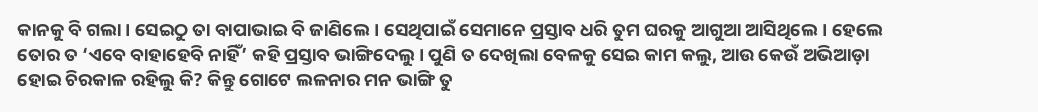କାନକୁ ବି ଗଲା। ସେଇଠୁ ତା ବାପାଭାଇ ବି ଜାଣିଲେ। ସେଥିପାଇଁ ସେମାନେ ପ୍ରସ୍ତାବ ଧରି ତୁମ ଘରକୁ ଆଗୁଆ ଆସିଥିଲେ। ହେଲେ ତୋର ତ ‘ଏବେ ବାହାହେବି ନାହିଁ’ କହି ପ୍ରସ୍ତାବ ଭାଙ୍ଗିଦେଲୁ। ପୁଣି ତ ଦେଖିଲା ବେଳକୁ ସେଇ କାମ କଲୁ, ଆଉ କେଉଁ ଅଭିଆଡ଼ା ହୋଇ ଚିରକାଳ ରହିଲୁ କି? କିନ୍ତୁ ଗୋଟେ ଲଳନାର ମନ ଭାଙ୍ଗି ତୁ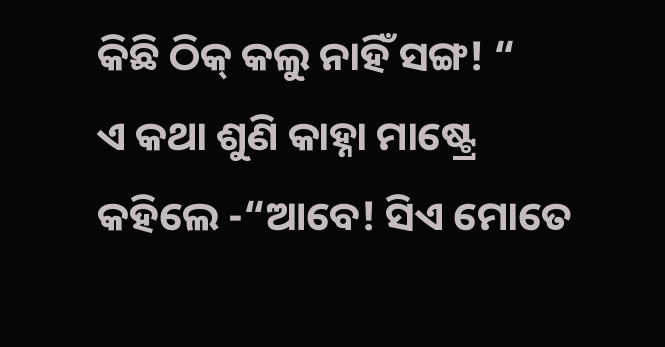କିଛି ଠିକ୍ କଲୁ ନାହିଁ ସଙ୍ଗ! “
ଏ କଥା ଶୁଣି କାହ୍ନା ମାଷ୍ଟ୍ରେ କହିଲେ -“ଆବେ! ସିଏ ମୋତେ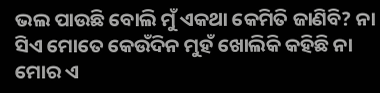ଭଲ ପାଉଛି ବୋଲି ମୁଁ ଏକଥା କେମିତି ଜାଣିବି? ନା ସିଏ ମୋତେ କେଉଁଦିନ ମୁହଁ ଖୋଲିକି କହିଛି ନା ମୋର ଏ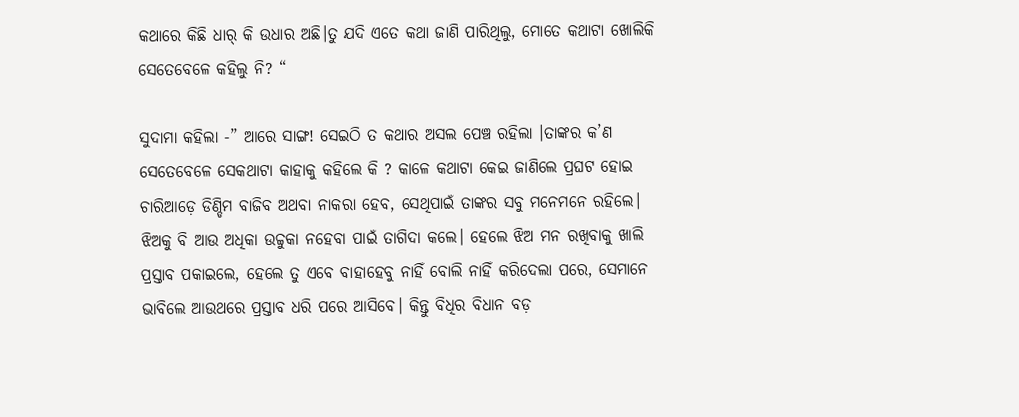କଥାରେ କିଛି ଧାର୍ କି ଉଧାର ଅଛି।ତୁ ଯଦି ଏତେ କଥା ଜାଣି ପାରିଥିଲୁ, ମୋତେ କଥାଟା ଖୋଲିକି ସେତେବେଳେ କହିଲୁ ନି? “

ସୁଦାମା କହିଲା -” ଆରେ ସାଙ୍ଗ! ସେଇଠି ତ କଥାର ଅସଲ ପେଞ୍ଚ ରହିଲା ।ତାଙ୍କର କ’ଣ ସେତେବେଳେ ସେକଥାଟା କାହାକୁ କହିଲେ କି ? କାଳେ କଥାଟା କେଇ ଜାଣିଲେ ପ୍ରଘଟ ହୋଇ ଚାରିଆଡ଼େ ଡିଣ୍ଡିମ ବାଜିବ ଅଥବା ନାକରା ହେବ, ସେଥିପାଇଁ ତାଙ୍କର ସବୁ ମନେମନେ ରହିଲେ। ଝିଅକୁ ବି ଆଉ ଅଧିକା ଉଚ୍ଚୁକା ନହେବା ପାଇଁ ତାଗିଦା କଲେ। ହେଲେ ଝିଅ ମନ ରଖିବାକୁ ଖାଲି ପ୍ରସ୍ତାବ ପକାଇଲେ, ହେଲେ ତୁ ଏବେ ବାହାହେବୁ ନାହିଁ ବୋଲି ନାହିଁ କରିଦେଲା ପରେ, ସେମାନେ ଭାବିଲେ ଆଉଥରେ ପ୍ରସ୍ତାବ ଧରି ପରେ ଆସିବେ। କିନ୍ତୁ ବିଧିର ବିଧାନ ବଡ଼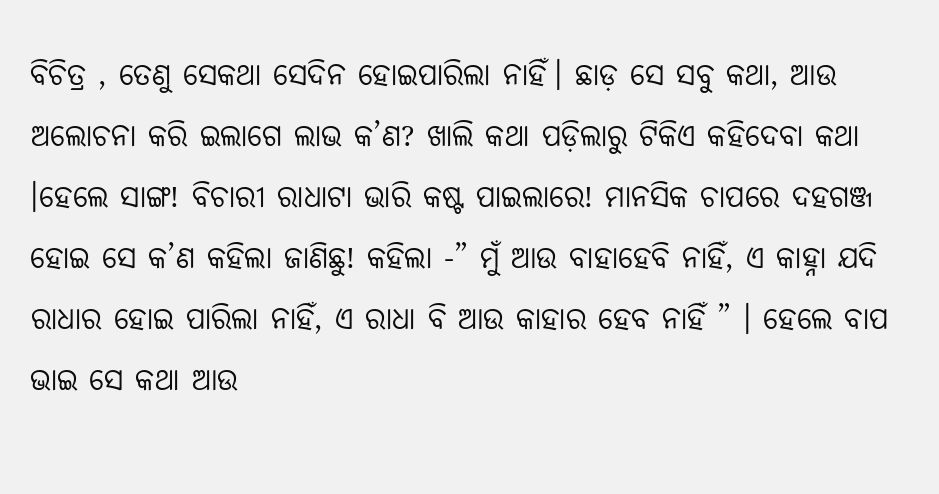ବିଚିତ୍ର , ତେଣୁ ସେକଥା ସେଦିନ ହୋଇପାରିଲା ନାହିଁ। ଛାଡ଼ ସେ ସବୁ କଥା, ଆଉ ଅଲୋଚନା କରି ଇଲାଗେ ଲାଭ କ’ଣ? ଖାଲି କଥା ପଡ଼ିଲାରୁ ଟିକିଏ କହିଦେବା କଥା ।ହେଲେ ସାଙ୍ଗ! ବିଚାରୀ ରାଧାଟା ଭାରି କଷ୍ଟ ପାଇଲାରେ! ମାନସିକ ଚାପରେ ଦହଗଞ୍ଜ ହୋଇ ସେ କ’ଣ କହିଲା ଜାଣିଛୁ! କହିଲା -” ମୁଁ ଆଉ ବାହାହେବି ନାହିଁ, ଏ କାହ୍ନା ଯଦି ରାଧାର ହୋଇ ପାରିଲା ନାହିଁ, ଏ ରାଧା ବି ଆଉ କାହାର ହେବ ନାହିଁ ” । ହେଲେ ବାପ ଭାଇ ସେ କଥା ଆଉ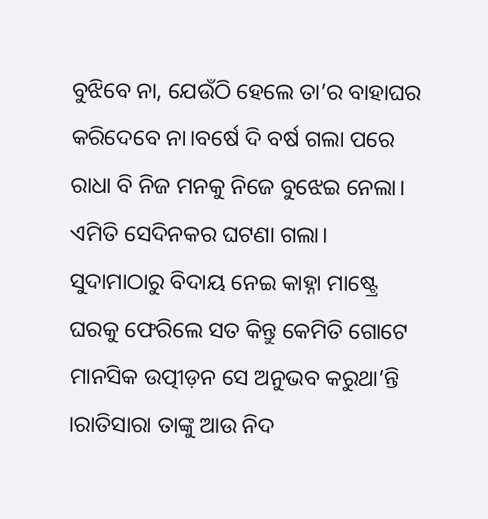ବୁଝିବେ ନା, ଯେଉଁଠି ହେଲେ ତା’ର ବାହାଘର କରିଦେବେ ନା।ବର୍ଷେ ଦି ବର୍ଷ ଗଲା ପରେ ରାଧା ବି ନିଜ ମନକୁ ନିଜେ ବୁଝେଇ ନେଲା।
ଏମିତି ସେଦିନକର ଘଟଣା ଗଲା। ସୁଦାମାଠାରୁ ବିଦାୟ ନେଇ କାହ୍ନା ମାଷ୍ଟ୍ରେ ଘରକୁ ଫେରିଲେ ସତ କିନ୍ତୁ କେମିତି ଗୋଟେ ମାନସିକ ଉତ୍ପୀଡ଼ନ ସେ ଅନୁଭବ କରୁଥା’ନ୍ତି ।ରାତିସାରା ତାଙ୍କୁ ଆଉ ନିଦ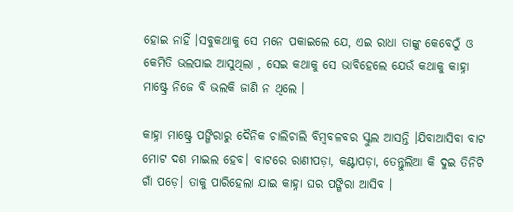ହୋଇ ନାହିଁ ।ସବୁକଥାକୁ ସେ ମନେ ପକାଇଲେ ଯେ, ଏଇ ରାଧା ତାଙ୍କୁ କେବେଠୁଁ ଓ କେମିତି ଭଲପାଇ ଆସୁଥିଲା , ସେଇ କଥାକୁ ସେ ଭାବିହେଲେ ଯେଉଁ କଥାକୁ କାହ୍ନା ମାଷ୍ଟ୍ରେ ନିଜେ ବି ଭଲକି ଜାଣି ନ ଥିଲେ ।

କାହ୍ନା ମାଷ୍ଟ୍ରେ ପଙ୍ଗିରାରୁ ଦୈନିକ ଚାଲିଚାଲି ବିମ୍ବବଳବର ସ୍କୁଲ ଆସନ୍ତି ।ଯିବାଆସିବା ବାଟ ମୋଟ ଦଶ ମାଇଲ ହେବ। ବାଟରେ ରାଣୀପଡ଼ା, କଣ୍ଟାପଡ଼ା, ତେନ୍ତୁଲିଆ କି ଦୁଇ ତିନିଟି ଗାଁ ପଡ଼େ। ତାକୁ ପାରିହେଲା ଯାଇ କାହ୍ନା ଘର ପଙ୍ଗିରା ଆସିବ ।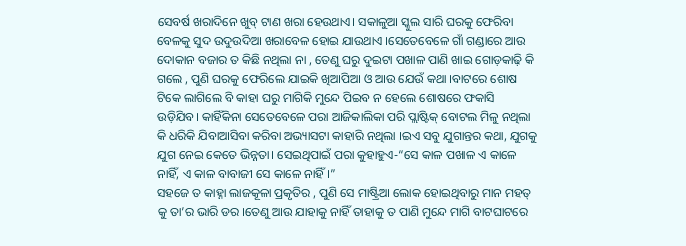ସେବର୍ଷ ଖରାଦିନେ ଖୁବ୍ ଟାଣ ଖରା ହେଉଥାଏ। ସକାଳୁଆ ସ୍କୁଲ ସାରି ଘରକୁ ଫେରିବା ବେଳକୁ ସୁଦ ଉଦୁଉଦିଆ ଖରାବେଳ ହୋଇ ଯାଉଥାଏ ।ସେତେବେଳେ ଗାଁ ଗଣ୍ଡାରେ ଆଉ ଦୋକାନ ବଜାର ତ କିଛି ନଥିଲା ନା , ତେଣୁ ଘରୁ ଦୁଇଟା ପଖାଳ ପାଣି ଖାଇ ଗୋଡ଼କାଢ଼ି କି ଗଲେ , ପୁଣି ଘରକୁ ଫେରିଲେ ଯାଇକି ଖିଆପିଆ ଓ ଆଉ ଯେଉଁ କଥା ।ବାଟରେ ଶୋଷ ଟିକେ ଲାଗିଲେ ବି କାହା ଘରୁ ମାଗିକି ମୁନ୍ଦେ ପିଇବ ନ ହେଲେ ଶୋଷରେ ଫକାସି ଉଡ଼ିଯିବ। କାହିଁକିନା ସେତେବେଳେ ପରା ଆଜିକାଲିକା ପରି ପ୍ଲାଷ୍ଟିକ୍ ବୋଟଲ ମିଳୁ ନଥିଲା କି ଧରିକି ଯିବାଆସିବା କରିବା ଅଭ୍ୟାସଟା କାହାରି ନଥିଲା ।ଇଏ ସବୁ ଯୁଗାନ୍ତର କଥା, ଯୁଗକୁ ଯୁଗ ନେଇ କେତେ ଭିନ୍ନତା। ସେଇଥିପାଇଁ ପରା କୁହାହୁଏ-“ସେ କାଳ ପଖାଳ ଏ କାଳେ ନାହିଁ, ଏ କାଳ ବାବାଜୀ ସେ କାଳେ ନାହିଁ।”
ସହଜେ ତ କାହ୍ନା ଲାଜକୂଳା ପ୍ରକୃତିର , ପୁଣି ସେ ମାଷ୍ଟ୍ରିଆ ଲୋକ ହୋଇଥିବାରୁ ମାନ ମହତ୍ କୁ ତା’ର ଭାରି ଡର ।ତେଣୁ ଆଉ ଯାହାକୁ ନାହିଁ ତାହାକୁ ତ ପାଣି ମୁନ୍ଦେ ମାଗି ବାଟଘାଟରେ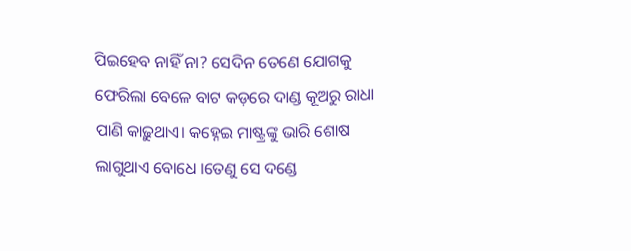ପିଇହେବ ନାହିଁ ନା? ସେଦିନ ତେଣେ ଯୋଗକୁ ଫେରିଲା ବେଳେ ବାଟ କଡ଼ରେ ଦାଣ୍ଡ କୂଅରୁ ରାଧା ପାଣି କାଢ଼ୁଥାଏ। କହ୍ନେଇ ମାଷ୍ଟ୍ରଙ୍କୁ ଭାରି ଶୋଷ ଲାଗୁଥାଏ ବୋଧେ ।ତେଣୁ ସେ ଦଣ୍ଡେ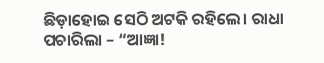ଛିଡ଼ାହୋଇ ସେଠି ଅଟକି ରହିଲେ। ରାଧା ପଚାରିଲା – “ଆଜ୍ଞା!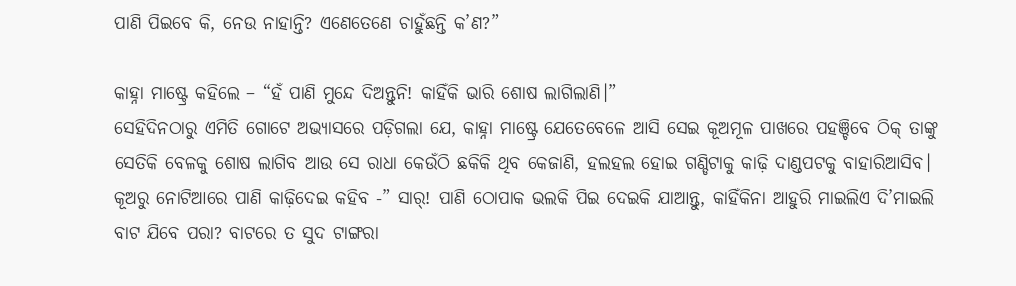ପାଣି ପିଇବେ କି, ନେଉ ନାହାନ୍ତି? ଏଣେତେଣେ ଚାହୁଁଛନ୍ତି କ’ଣ?”

କାହ୍ନା ମାଷ୍ଟ୍ରେ କହିଲେ – “ହଁ ପାଣି ମୁନ୍ଦେ ଦିଅନ୍ତୁନି! କାହିଁକି ଭାରି ଶୋଷ ଲାଗିଲାଣି।”
ସେହିଦିନଠାରୁ ଏମିତି ଗୋଟେ ଅଭ୍ୟାସରେ ପଡ଼ିଗଲା ଯେ, କାହ୍ନା ମାଷ୍ଟ୍ରେ ଯେତେବେଳେ ଆସି ସେଇ କୂଅମୂଳ ପାଖରେ ପହଞ୍ଚିବେ ଠିକ୍ ତାଙ୍କୁ ସେତିକି ବେଳକୁ ଶୋଷ ଲାଗିବ ଆଉ ସେ ରାଧା କେଉଁଠି ଛକିକି ଥିବ କେଜାଣି, ହଲହଲ ହୋଇ ଗଣ୍ଡିଟାକୁ କାଢ଼ି ଦାଣ୍ଡପଟକୁ ବାହାରିଆସିବ। କୂଅରୁ ନୋଟିଆରେ ପାଣି କାଢ଼ିଦେଇ କହିବ -” ସାର୍! ପାଣି ଠୋପାକ ଭଲକି ପିଇ ଦେଇକି ଯାଆନ୍ତୁ, କାହିଁକିନା ଆହୁରି ମାଇଲିଏ ଦି’ମାଇଲି ବାଟ ଯିବେ ପରା? ବାଟରେ ତ ସୁଦ ଟାଙ୍ଗରା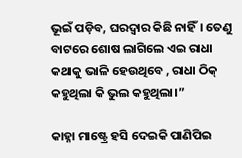ଭୂଇଁ ପଡ଼ିବ, ଘରଦ୍ଵାର କିଛି ନାହିଁ। ତେଣୁ ବାଟରେ ଶୋଷ ଲାଗିଲେ ଏଇ ରାଧା କଥାକୁ ଭାଳି ହେଉଥିବେ , ରାଧା ଠିକ୍ କହୁଥିଲା କି ଭୁଲ କହୁଥିଲା।”

କାହ୍ନା ମାଷ୍ଟ୍ରେ ହସି ଦେଇକି ପାଣିପିଇ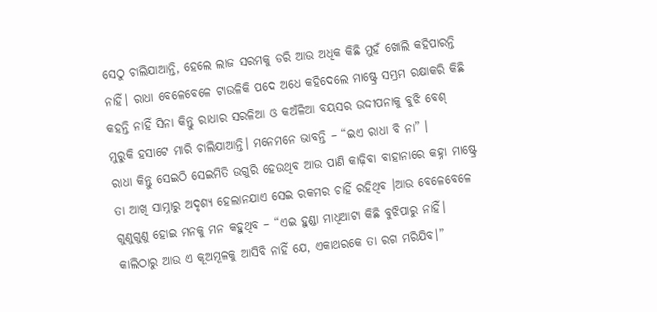ସେଠୁ ଚାଲିଯାଆନ୍ତି, ହେଲେ ଲାଜ ସରମକୁ ଡରି ଆଉ ଅଧିକ କିଛି ମୁହଁ ଖୋଲି କହିପାରନ୍ତି ନାହିଁ। ରାଧା ବେଳେବେଳେ ଟାଉଳିକି ପଦେ ଅଧେ କହିଦେଲେ ମାଷ୍ଟ୍ରେ ସମ୍ଭ୍ରମ ରକ୍ଷାକରି କିଛି କହନ୍ତି ନାହିଁ ସିନା କିନ୍ତୁ ରାଧାର ସରଳିଆ ଓ କଅଁଳିଆ ବୟସର ଉଦ୍ଦୀପନାକୁ ବୁଝି ବେଶ୍ ମୁରୁକି ହସାଟେ ମାରି ଚାଲିଯାଆନ୍ତି। ମନେମନେ ଭାବନ୍ତି – “ଇଏ ରାଧା ବି ନା” ।
ରାଧା କିନ୍ତୁ ସେଇଠି ସେଇମିତି ଉଗୁରି ହେଉଥିବ ଆଉ ପାଣି କାଢ଼ିବା ବାହାନାରେ କହ୍ନା ମାଷ୍ଟ୍ରେ ତା ଆଖି ସାମ୍ନାରୁ ଅଦୃଶ୍ୟ ହେଲାନଯାଏ ସେଇ ରକମର ଚାହିଁ ରହିଥିବ ।ଆଉ ବେଳେବେଳେ ଗୁଣୁଗୁଣୁ ହୋଇ ମନକୁ ମନ କହୁଥିବ – “ଏଇ ହୁଣ୍ଡା ମାଧିଆଟା କିଛି ବୁଝିପାରୁ ନାହିଁ। କାଲିଠାରୁ ଆଉ ଏ କୂଅମୂଳକୁ ଆସିବି ନାହିଁ ଯେ, ଏକାଥରକେ ତା ରଗ ମରିଯିବ।”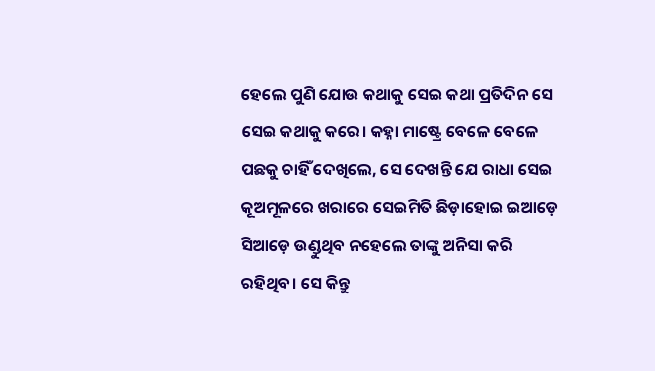ହେଲେ ପୁଣି ଯୋଉ କଥାକୁ ସେଇ କଥା ପ୍ରତିଦିନ ସେ ସେଇ କଥାକୁ କରେ। କହ୍ନା ମାଷ୍ଟ୍ରେ ବେଳେ ବେଳେ ପଛକୁ ଚାହିଁ ଦେଖିଲେ, ସେ ଦେଖନ୍ତି ଯେ ରାଧା ସେଇ କୂଅମୂଳରେ ଖରାରେ ସେଇମିତି ଛିଡ଼ାହୋଇ ଇଆଡ଼େ ସିଆଡ଼େ ଉଣ୍ଡୁଥିବ ନହେଲେ ତାଙ୍କୁ ଅନିସା କରି ରହିଥିବ। ସେ କିନ୍ତୁ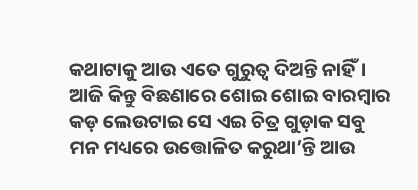କଥାଟାକୁ ଆଉ ଏତେ ଗୁରୁତ୍ୱ ଦିଅନ୍ତି ନାହିଁ।
ଆଜି କିନ୍ତୁ ବିଛଣାରେ ଶୋଇ ଶୋଇ ବାରମ୍ବାର କଡ଼ ଲେଉଟାଇ ସେ ଏଇ ଚିତ୍ର ଗୁଡ଼ାକ ସବୁ ମନ ମଧ୍ୟରେ ଉତ୍ତୋଳିତ କରୁଥା’ନ୍ତି ଆଉ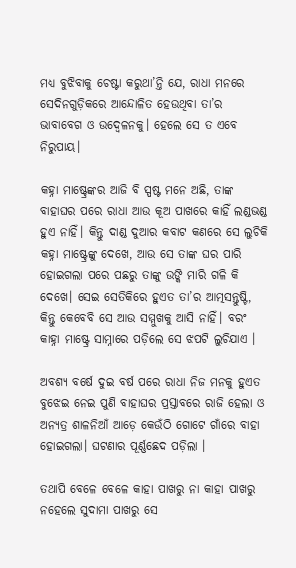ମଧ୍ଯ ବୁଝିବାକୁ ଚେଷ୍ଟା କରୁଥା’ନ୍ତି ଯେ, ରାଧା ମନରେ ସେଦିନଗୁଡ଼ିକରେ ଆନ୍ଦୋଳିତ ହେଉଥିବା ତା’ର ଭାବାବେଗ ଓ ଉଦ୍ୱେଳନକୁ। ହେଲେ ସେ ତ ଏବେ ନିରୁପାୟ।

କହ୍ନା ମାଷ୍ଟ୍ରେଙ୍କର ଆଜି ବି ସ୍ପଷ୍ଟ ମନେ ଅଛି, ତାଙ୍କ ବାହାଘର ପରେ ରାଧା ଆଉ କୂଅ ପାଖରେ କାହିଁ ଲଣ୍ଡଭଣ୍ଡ ହୁଏ ନାହିଁ। କିନ୍ତୁ ଦାଣ୍ଡ ଦୁଆର କବାଟ କଣରେ ସେ ଲୁଚିକି କହ୍ନା ମାଷ୍ଟ୍ରେଙ୍କୁ ଦେଖେ, ଆଉ ସେ ତାଙ୍କ ଘର ପାରି ହୋଇଗଲା ପରେ ପଛରୁ ତାଙ୍କୁ ଉଙ୍କି ମାରି ଗଳି କି ଦେଖେ। ସେଇ ସେତିକିରେ ହୁଏତ ତା’ର ଆତ୍ମସନ୍ତୁଷ୍ଟି, କିନ୍ତୁ କେବେବି ସେ ଆଉ ସମ୍ମୁଖକୁ ଆସି ନାହିଁ। ବରଂ କାହ୍ନା ମାଷ୍ଟ୍ରେ ସାମ୍ନାରେ ପଡ଼ିଲେ ସେ ଝପଟି ଲୁଚିଯାଏ ।

ଅବଶ୍ୟ ବର୍ଷେ ଦୁଇ ବର୍ଷ ପରେ ରାଧା ନିଜ ମନକୁ ହୁଏତ ବୁଝେଇ ନେଇ ପୁଣି ବାହାଘର ପ୍ରସ୍ତାବରେ ରାଜି ହେଲା ଓ ଅନ୍ୟତ୍ର ଶାଳନିଆଁ ଆଡ଼େ କେଉଁଠି ଗୋଟେ ଗାଁରେ ବାହା ହୋଇଗଲା। ଘଟଣାର ପୂର୍ଣ୍ଣଛେଦ ପଡ଼ିଲା ।

ତଥାପି ବେଳେ ବେଳେ କାହା ପାଖରୁ ନା କାହା ପାଖରୁ ନହେଲେ ସୁଦାମା ପାଖରୁ ସେ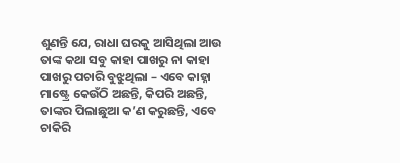ଶୁଣନ୍ତି ଯେ, ରାଧା ଘରକୁ ଆସିଥିଲା ଆଉ ତାଙ୍କ କଥା ସବୁ କାହା ପାଖରୁ ନା କାହା ପାଖରୁ ପଚାରି ବୁଝୁଥିଲା – ଏବେ କାହ୍ନା ମାଷ୍ଟ୍ରେ କେଉଁଠି ଅଛନ୍ତି, କିପରି ଅଛନ୍ତି, ତାଙ୍କର ପିଲାଛୁଆ କ’ଣ କରୁଛନ୍ତି, ଏବେ ଚାକିରି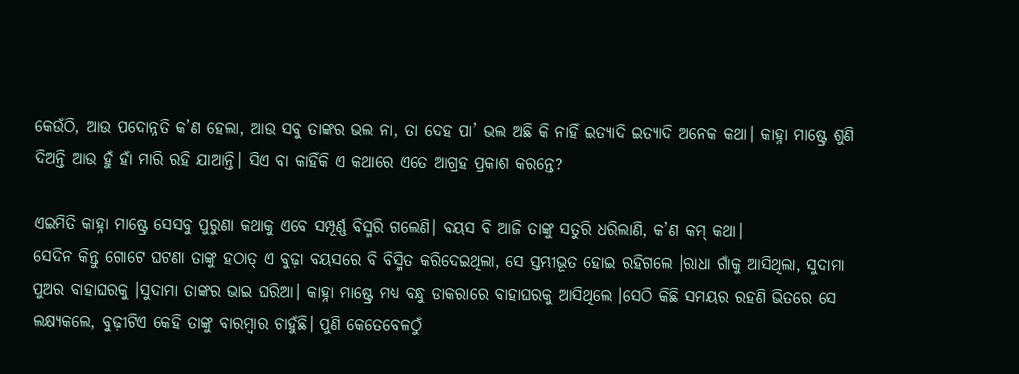କେଉଁଠି, ଆଉ ପଦୋନ୍ନତି କ’ଣ ହେଲା, ଆଉ ସବୁ ତାଙ୍କର ଭଲ ନା, ତା ଦେହ ପା’ ଭଲ ଅଛି କି ନାହିଁ ଇତ୍ୟାଦି ଇତ୍ୟାଦି ଅନେକ କଥା। କାହ୍ନା ମାଷ୍ଟ୍ରେ ଶୁଣି ଦିଅନ୍ତି ଆଉ ହୁଁ ହାଁ ମାରି ରହି ଯାଆନ୍ତି। ସିଏ ବା କାହିଁକି ଏ କଥାରେ ଏତେ ଆଗ୍ରହ ପ୍ରକାଶ କରନ୍ତେ?

ଏଇମିତି କାହ୍ନା ମାଷ୍ଟ୍ରେ ସେସବୁ ପୁରୁଣା କଥାକୁ ଏବେ ସମ୍ପୂର୍ଣ୍ଣ ବିସ୍ମରି ଗଲେଣି। ବୟସ ବି ଆଜି ତାଙ୍କୁ ସତୁରି ଧରିଲାଣି, କ’ଣ କମ୍ କଥା।
ସେଦିନ କିନ୍ତୁ ଗୋଟେ ଘଟଣା ତାଙ୍କୁ ହଠାତ୍ ଏ ବୁଢ଼ା ବୟସରେ ବି ବିସ୍ମିତ କରିଦେଇଥିଲା, ସେ ସ୍ତମ୍ଭୀଭୂତ ହୋଇ ରହିଗଲେ ।ରାଧା ଗାଁକୁ ଆସିଥିଲା, ସୁଦାମା ପୁଅର ବାହାଘରକୁ ।ସୁଦାମା ତାଙ୍କର ଭାଇ ଘରିଆ। କାହ୍ନା ମାଷ୍ଟ୍ରେ ମଧ୍ଯ ବନ୍ଧୁ ଡାକରାରେ ବାହାଘରକୁ ଆସିଥିଲେ ।ସେଠି କିଛି ସମୟର ରହଣି ଭିତରେ ସେ ଲକ୍ଷ୍ୟକଲେ, ବୁଢ଼ୀଟିଏ କେହି ତାଙ୍କୁ ବାରମ୍ବାର ଚାହୁଁଛି। ପୁଣି କେତେବେଳଠୁଁ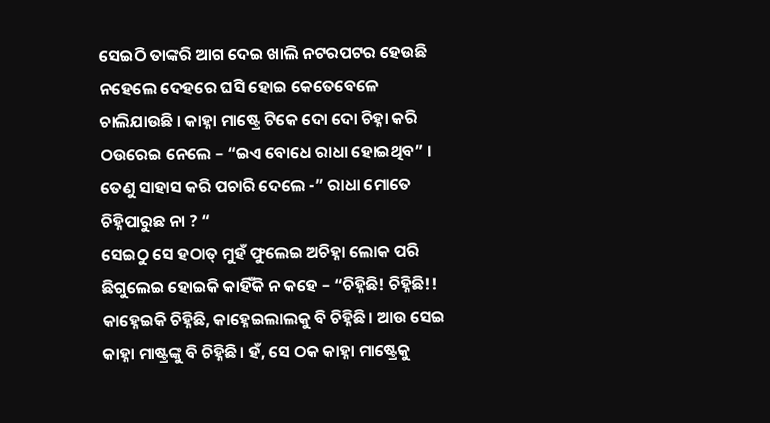ସେଇଠି ତାଙ୍କରି ଆଗ ଦେଇ ଖାଲି ନଟରପଟର ହେଉଛି ନହେଲେ ଦେହରେ ଘସି ହୋଇ କେତେବେଳେ ଚାଲିଯାଉଛି । କାହ୍ନା ମାଷ୍ଟ୍ରେ ଟିକେ ଦୋ ଦୋ ଚିହ୍ନା କରି ଠଉରେଇ ନେଲେ – “ଇଏ ବୋଧେ ରାଧା ହୋଇଥିବ” । ତେଣୁ ସାହାସ କରି ପଚାରି ଦେଲେ -” ରାଧା ମୋତେ ଚିହ୍ନିପାରୁଛ ନା ? “
ସେଇଠୁ ସେ ହଠାତ୍ ମୁହଁ ଫୁଲେଇ ଅଚିହ୍ନା ଲୋକ ପରି ଛିଗୁଲେଇ ହୋଇକି କାହିଁକି ନ କହେ – “ଚିହ୍ନିଛି! ଚିହ୍ନିଛି!! କାହ୍ନେଇକି ଚିହ୍ନିଛି, କାହ୍ନେଇଲାଲକୁ ବି ଚିହ୍ନିଛି। ଆଉ ସେଇ କାହ୍ନା ମାଷ୍ଟ୍ରଙ୍କୁ ବି ଚିହ୍ନିଛି। ହଁ, ସେ ଠକ କାହ୍ନା ମାଷ୍ଟ୍ରେକୁ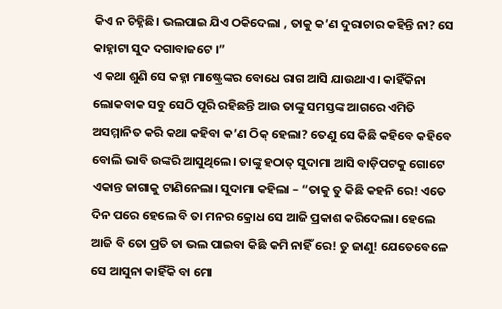କିଏ ନ ଚିହ୍ନିଛି। ଭଲପାଇ ଯିଏ ଠକିଦେଲା , ତାକୁ କ’ଣ ଦୁରାଚାର କହିନ୍ତି ନା? ସେ କାହ୍ନାଟା ସୁଦ ଦଗାବାଜଟେ ।”
ଏ କଥା ଶୁଣି ସେ କହ୍ନା ମାଷ୍ଟ୍ରେଙ୍କର ବୋଧେ ରାଗ ଆସି ଯାଉଥାଏ। କାହିଁକିନା ଲୋକବାକ ସବୁ ସେଠି ପୂରି ରହିଛନ୍ତି ଆଉ ତାଙ୍କୁ ସମସ୍ତଙ୍କ ଆଗରେ ଏମିତି ଅସମ୍ମାନିତ କରି କଥା କହିବା କ’ଣ ଠିକ୍ ହେଲା? ତେଣୁ ସେ କିଛି କହିବେ କହିବେ ବୋଲି ଭାବି ଉଙ୍କରି ଆସୁଥିଲେ। ତାଙ୍କୁ ହଠାତ୍ ସୁଦାମା ଆସି ବାଡ଼ିପଟକୁ ଗୋଟେ ଏକାନ୍ତ ଜାଗାକୁ ଟାଣିନେଲା। ସୁଦାମା କହିଲା – “ତାକୁ ତୁ କିଛି କହନି ରେ! ଏତେ ଦିନ ପରେ ହେଲେ ବି ତା ମନର କ୍ରୋଧ ସେ ଆଜି ପ୍ରକାଶ କରିଦେଲା। ହେଲେ ଆଜି ବି ତୋ ପ୍ରତି ତା ଭଲ ପାଇବା କିଛି କମି ନାହିଁ ରେ! ତୁ ଜାଣୁ! ଯେତେବେଳେ ସେ ଆସୁନା କାହିଁକି ବା ମୋ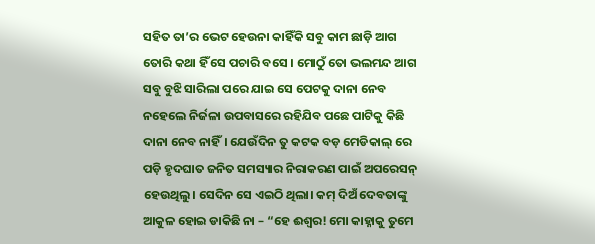ସହିତ ତା’ର ଭେଟ ହେଉନା କାହିଁକି ସବୁ କାମ ଛାଡ଼ି ଆଗ ତୋରି କଥା ହିଁ ସେ ପଚାରି ବସେ । ମୋଠୁଁ ତୋ ଭଲମନ୍ଦ ଆଗ ସବୁ ବୁଝି ସାରିଲା ପରେ ଯାଇ ସେ ପେଟକୁ ଦାନା ନେବ ନହେଲେ ନିର୍ଜଳା ଉପବାସରେ ରହିଯିବ ପଛେ ପାଟିକୁ କିଛି ଦାନା ନେବ ନାହିଁ। ଯେଉଁଦିନ ତୁ କଟକ ବଡ଼ ମେଡିକାଲ୍ ରେ ପଡ଼ି ହୃଦଘାତ ଜନିତ ସମସ୍ୟାର ନିରାକରଣ ପାଇଁ ଅପରେସନ୍ ହେଉଥିଲୁ। ସେଦିନ ସେ ଏଇଠି ଥିଲା। କମ୍ ଦିଅଁ ଦେବତାଙ୍କୁ ଆକୁଳ ହୋଇ ଡାକିଛି ନା – “ହେ ଈଶ୍ୱର! ମୋ କାହ୍ନାକୁ ତୁମେ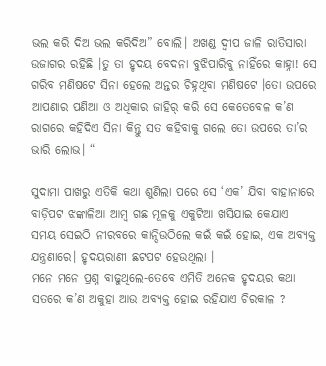ଭଲ କରି ଦିଅ ଭଲ କରିଦିଅ” ବୋଲି। ଅଖଣ୍ଡ ଦ୍ଵୀପ ଜାଳି ରାତିସାରା ଉଜାଗର ରହିଛି ।ତୁ ତା ହୃଦୟ ବେଦନା ବୁଝିପାରିବୁ ନାହିଁରେ କାହ୍ନା! ସେ ଗରିବ ମଣିଷଟେ ସିନା ହେଲେ ଅନ୍ତର ଚିହ୍ନଥିବା ମଣିଷଟେ ।ତୋ ଉପରେ ଆପଣାର ପଣିଆ ଓ ଅଧିକାର ଜାହିର୍ କରି ସେ କେତେବେଳ କ’ଣ ରାଗରେ କହିଦିଏ ସିନା କିନ୍ତୁ ସତ କହିବାକୁ ଗଲେ ତୋ ଉପରେ ତା’ର ଭାରି ଲୋଭ। “

ସୁଦାମା ପାଖରୁ ଏତିକି କଥା ଶୁଣିଲା ପରେ ସେ ‘ଏକ’ ଯିବା ବାହାନାରେ ବାଡ଼ିପଟ ଝଙ୍କାଳିଆ ଆମ୍ବ ଗଛ ମୂଳକୁ ଏକୁଟିଆ ଖସିଯାଇ କେଯାଏ ସମୟ ସେଇଠି ନୀରବରେ କାନ୍ଦିଉଠିଲେ କଇଁ କଇଁ ହୋଇ, ଏକ ଅବ୍ୟକ୍ତ ଯନ୍ତ୍ରଣାରେ। ହୃଦୟରାଣୀ ଛଟପଟ ହେଉଥିଲା ।
ମନେ ମନେ ପ୍ରଶ୍ନ ବାଢୁଥିଲେ-ତେବେ ଏମିତି ଅନେକ ହୃଦୟର କଥା ସତରେ କ’ଣ ଅକୁହା ଆଉ ଅବ୍ୟକ୍ତ ହୋଇ ରହିଯାଏ ଚିରକାଳ ?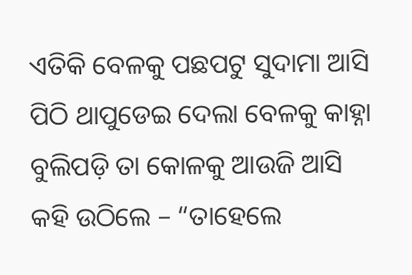ଏତିକି ବେଳକୁ ପଛପଟୁ ସୁଦାମା ଆସି ପିଠି ଥାପୁଡେଇ ଦେଲା ବେଳକୁ କାହ୍ନା ବୁଲିପଡ଼ି ତା କୋଳକୁ ଆଉଜି ଆସି କହି ଉଠିଲେ – “ତାହେଲେ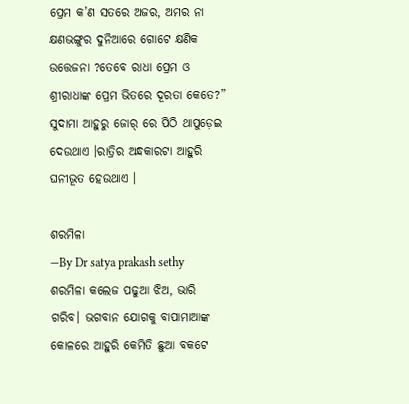ପ୍ରେମ କ’ଣ ସତରେ ଅଜର, ଅମର ନା କ୍ଷଣଭଙ୍ଗୁର ଦୁନିଆରେ ଗୋଟେ କ୍ଷଣିକ ଉତ୍ତେଜନା ?ତେବେ ରାଧା ପ୍ରେମ ଓ ଶ୍ରୀରାଧାଙ୍କ ପ୍ରେମ ଭିତରେ ଦୂରତା କେତେ?”
ସୁଦାମା ଆହୁରୁ ଜୋର୍ ରେ ପିଠି ଥାପୁଡ଼େଇ ଦେଉଥାଏ ।ରାତ୍ରିର ଅନ୍ଧକାରଟା ଆହୁରି ଘନୀଭୂତ ହେଉଥାଏ ।

ଶରମିଳା
—By Dr satya prakash sethy
ଶରମିଳା କଲେଜ ପଢୁଆ ଝିଅ, ଭାରି ଗରିବ। ଭଗବାନ ଯୋଗକୁ ବାପାମାଆଙ୍କ କୋଳରେ ଆହୁରି କେମିତି ଛୁଆ ବକଟେ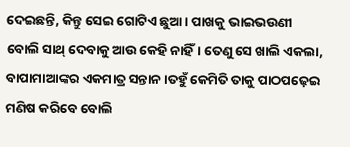ଦେଇଛନ୍ତି, କିନ୍ତୁ ସେଇ ଗୋଟିଏ ଛୁଆ। ପାଖକୁ ଭାଇଭଉଣୀ ବୋଲି ସାଥ୍ ଦେବାକୁ ଆଉ କେହି ନାହିଁ। ତେଣୁ ସେ ଖାଲି ଏକଲା, ବାପାମାଆଙ୍କର ଏକମାତ୍ର ସନ୍ତାନ ।ତହୁଁ କେମିତି ତାକୁ ପାଠପଢ଼େଇ ମଣିଷ କରିବେ ବୋଲି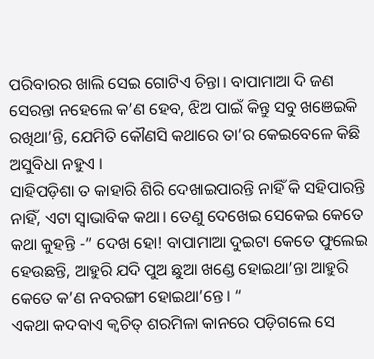ପରିବାରର ଖାଲି ସେଇ ଗୋଟିଏ ଚିନ୍ତା। ବାପାମାଆ ଦି ଜଣ ସେରନ୍ତା ନହେଲେ କ’ଣ ହେବ, ଝିଅ ପାଇଁ କିନ୍ତୁ ସବୁ ଖଞେଇକି ରଖିଥା’ନ୍ତି, ଯେମିତି କୌଣସି କଥାରେ ତା’ର କେଇବେଳେ କିଛି ଅସୁବିଧା ନହୁଏ ।
ସାହିପଡ଼ିଶା ତ କାହାରି ଶିରି ଦେଖାଇପାରନ୍ତି ନାହିଁ କି ସହିପାରନ୍ତି ନାହିଁ, ଏଟା ସ୍ୱାଭାବିକ କଥା। ତେଣୁ ଦେଖେଇ ସେକେଇ କେତେ କଥା କୁହନ୍ତି -” ଦେଖ ହୋ! ବାପାମାଆ ଦୁଇଟା କେତେ ଫୁଲେଇ ହେଉଛନ୍ତି, ଆହୁରି ଯଦି ପୁଅ ଛୁଆ ଖଣ୍ଡେ ହୋଇଥା’ନ୍ତା ଆହୁରି କେତେ କ’ଣ ନବରଙ୍ଗୀ ହୋଇଥା’ନ୍ତେ। “
ଏକଥା କଦବାଏ କ୍ଵଚିତ୍ ଶରମିଳା କାନରେ ପଡ଼ିଗଲେ ସେ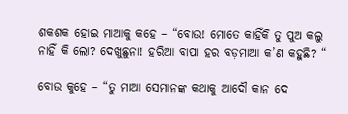ଶକଶକ ହୋଇ ମାଆକୁ କହେ – “ବୋଉ! ମୋତେ କାହିଁକି ତୁ ପୁଅ କଲୁ ନାହିଁ କି ଲୋ? ଦେଖୁଛୁନା! ହରିଆ ବାପା ହର ବଡ଼ମାଆ କ’ଣ କହୁଛି? “

ବୋଉ କୁହେ – “ତୁ ମାଆ ସେମାନଙ୍କ କଥାକୁ ଆଦୌ କାନ ଦେ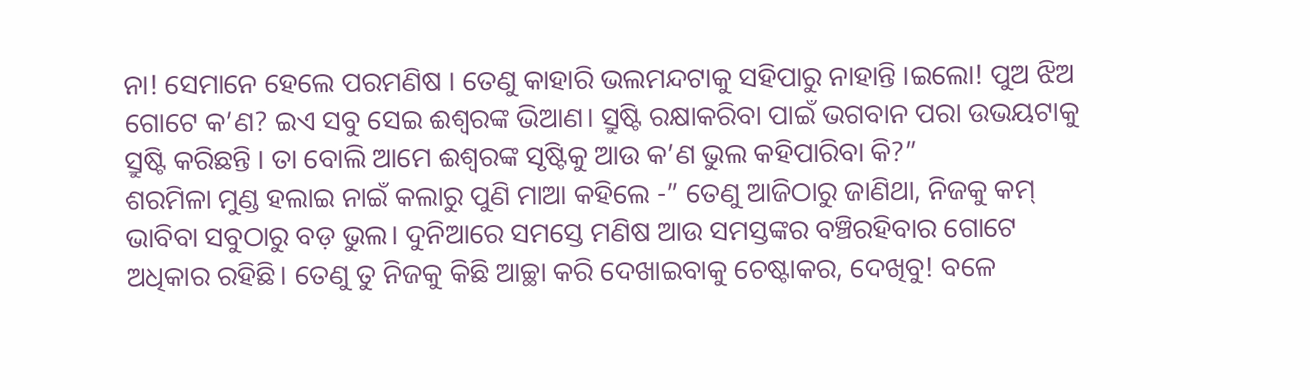ନା! ସେମାନେ ହେଲେ ପରମଣିଷ । ତେଣୁ କାହାରି ଭଲମନ୍ଦଟାକୁ ସହିପାରୁ ନାହାନ୍ତି ।ଇଲୋ! ପୁଅ ଝିଅ ଗୋଟେ କ’ଣ? ଇଏ ସବୁ ସେଇ ଈଶ୍ୱରଙ୍କ ଭିଆଣ। ସ୍ରୁଷ୍ଟି ରକ୍ଷାକରିବା ପାଇଁ ଭଗବାନ ପରା ଉଭୟଟାକୁ ସ୍ରୁଷ୍ଟି କରିଛନ୍ତି । ତା ବୋଲି ଆମେ ଈଶ୍ୱରଙ୍କ ସୃଷ୍ଟିକୁ ଆଉ କ’ଣ ଭୁଲ କହିପାରିବା କି?”
ଶରମିଳା ମୁଣ୍ଡ ହଲାଇ ନାଇଁ କଲାରୁ ପୁଣି ମାଆ କହିଲେ -” ତେଣୁ ଆଜିଠାରୁ ଜାଣିଥା, ନିଜକୁ କମ୍ ଭାବିବା ସବୁଠାରୁ ବଡ଼ ଭୁଲ। ଦୁନିଆରେ ସମସ୍ତେ ମଣିଷ ଆଉ ସମସ୍ତଙ୍କର ବଞ୍ଚିରହିବାର ଗୋଟେ ଅଧିକାର ରହିଛି। ତେଣୁ ତୁ ନିଜକୁ କିଛି ଆଚ୍ଛା କରି ଦେଖାଇବାକୁ ଚେଷ୍ଟାକର, ଦେଖିବୁ! ବଳେ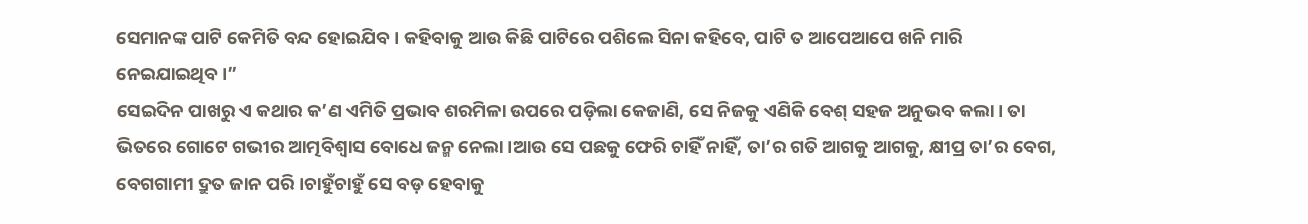ସେମାନଙ୍କ ପାଟି କେମିତି ବନ୍ଦ ହୋଇଯିବ । କହିବାକୁ ଆଉ କିଛି ପାଟିରେ ପଶିଲେ ସିନା କହିବେ, ପାଟି ତ ଆପେଆପେ ଖନି ମାରି ନେଇଯାଇଥିବ ।”
ସେଇଦିନ ପାଖରୁ ଏ କଥାର କ’ଣ ଏମିତି ପ୍ରଭାବ ଶରମିଳା ଉପରେ ପଡ଼ିଲା କେଜାଣି, ସେ ନିଜକୁ ଏଣିକି ବେଶ୍ ସହଜ ଅନୁଭବ କଲା। ତା ଭିତରେ ଗୋଟେ ଗଭୀର ଆତ୍ମବିଶ୍ବାସ ବୋଧେ ଜନ୍ମ ନେଲା ।ଆଉ ସେ ପଛକୁ ଫେରି ଚାହିଁ ନାହିଁ, ତା’ର ଗତି ଆଗକୁ ଆଗକୁ, କ୍ଷୀପ୍ର ତା’ର ବେଗ, ବେଗଗାମୀ ଦ୍ରୁତ ଜାନ ପରି ।ଚାହୁଁଚାହୁଁ ସେ ବଡ଼ ହେବାକୁ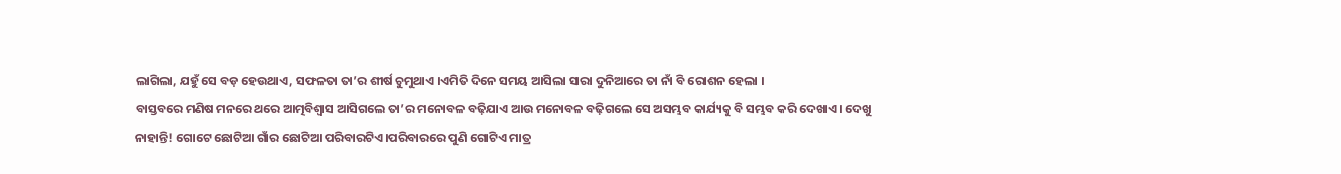ଲାଗିଲା, ଯହୁଁ ସେ ବଡ଼ ହେଉଥାଏ, ସଫଳତା ତା’ର ଶୀର୍ଷ ଚୁମୁଥାଏ ।ଏମିତି ଦିନେ ସମୟ ଆସିଲା ସାରା ଦୁନିଆରେ ତା ନାଁ ବି ରୋଶନ ହେଲା ।
ବାସ୍ତବରେ ମଣିଷ ମନରେ ଥରେ ଆତ୍ମବିଶ୍ଵାସ ଆସିଗଲେ ତା’ର ମନୋବଳ ବଢ଼ିଯାଏ ଆଉ ମନୋବଳ ବଢ଼ିଗଲେ ସେ ଅସମ୍ଭବ କାର୍ଯ୍ୟକୁ ବି ସମ୍ଭବ କରି ଦେଖାଏ। ଦେଖୁ ନାହାନ୍ତି! ଗୋଟେ ଛୋଟିଆ ଗାଁର ଛୋଟିଆ ପରିବାରଟିଏ।ପରିବାରରେ ପୁଣି ଗୋଟିଏ ମାତ୍ର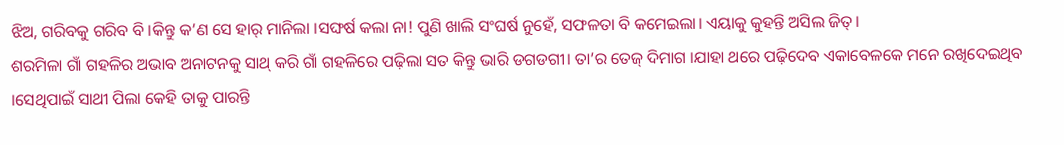ଝିଅ, ଗରିବକୁ ଗରିବ ବି ।କିନ୍ତୁ କ’ଣ ସେ ହାର୍ ମାନିଲା ।ସଙ୍ଘର୍ଷ କଲା ନା! ପୁଣି ଖାଲି ସଂଘର୍ଷ ନୁହେଁ, ସଫଳତା ବି କମେଇଲା। ଏୟାକୁ କୁହନ୍ତି ଅସିଲ ଜିତ୍।
ଶରମିଳା ଗାଁ ଗହଳିର ଅଭାବ ଅନାଟନକୁ ସାଥ୍ କରି ଗାଁ ଗହଳିରେ ପଢ଼ିଲା ସତ କିନ୍ତୁ ଭାରି ଡଗଡଗୀ। ତା’ର ତେଜ୍ ଦିମାଗ ।ଯାହା ଥରେ ପଢ଼ିଦେବ ଏକାବେଳକେ ମନେ ରଖିଦେଇଥିବ ।ସେଥିପାଇଁ ସାଥୀ ପିଲା କେହି ତାକୁ ପାରନ୍ତି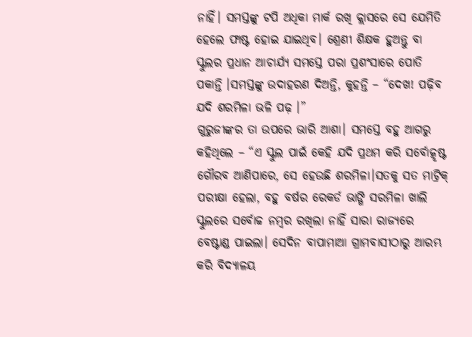ନାହିଁ। ସମସ୍ତଙ୍କୁ ଟପି ଅଧିକା ମାର୍କ ରଖି କ୍ଲାସରେ ସେ ଯେମିତି ହେଲେ ଫାଷ୍ଟ ହୋଇ ଯାଇଥିବ। ଶ୍ରେଣୀ ଶିକ୍ଷକ ହୁଅନ୍ତୁ ବା ସ୍କୁଲର ପ୍ରଧାନ ଆଚାର୍ଯ୍ୟ ସମସ୍ତେ ପରା ପ୍ରଶଂସାରେ ପୋତି ପକାନ୍ତି ।ସମସ୍ତଙ୍କୁ ଉଦାହରଣ ଦିଅନ୍ତି, କୁହନ୍ତି – “ଦେଖ! ପଢ଼ିବ ଯଦି ଶରମିଳା ଭଳି ପଢ଼ ।”
ଗୁରୁଜୀଙ୍କର ତା ଉପରେ ଭାରି ଆଶା। ସମସ୍ତେ ବହୁ ଆଗରୁ କହିଥିଲେ – “ଏ ସ୍କୁଲ ପାଇଁ କେହି ଯଦି ପ୍ରଥମ କରି ସର୍ବୋତ୍କୃଷ୍ଟ ଗୌରବ ଆଣିପାରେ, ସେ ହେଉଛି ଶରମିଳା।ସତକୁ ସତ ମାଟ୍ରିକ୍ ପରୀକ୍ଷା ହେଲା, ବହୁ ବର୍ଷର ରେକର୍ଡ ଭାଙ୍ଗି ସରମିଳା ଖାଲି ସ୍କୁଲରେ ସର୍ବୋଚ୍ଚ ନମ୍ବର ରଖିଲା ନାହିଁ ସାରା ରାଜ୍ୟରେ ବେଷ୍ଟାଣ୍ଡ ପାଇଲା। ସେଦିନ ବାପାମାଆ ଗ୍ରାମବାସୀଠାରୁ ଆରମ୍ଭ କରି ବିଦ୍ୟାଳୟ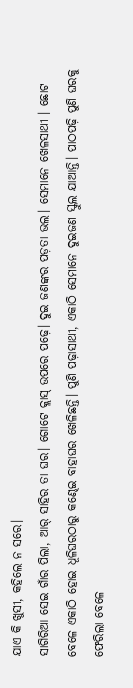ଯାଏ କି ଖୁସୀ, କହିଲେ ନ ସରେ।
ସାଗିରିଆ ସେଇ ଗାଁର ପିଲା, ଆର୍ ସାହିର ତା ଘର। ଗୋଟେ କ୍ଲାସ୍ ଉପରେ ପଢ଼େ। ଦୁଇ ଜଣଙ୍କର ପଡ଼ତା ଭଲ। ସେମାନେ ଖେଳସାଥୀ । ଛୋଟ ବେଳେ ଏକାଠି ହୋଇ ଧୂଳିଘରଠାରୁ କଣ୍ଢେଇ ବାହାଘର ଖେଳିଛନ୍ତି। ପୁଣି ପଢ଼ାସାଥୀ, ଏକାଠି ସେମାନେ ଦୁଇଜଣ ସ୍କୁଲ ଯାଆନ୍ତି। ପାଠପଢ଼ି ପୁଣି ଘରକୁ ଫେରିଲା ବେଳେ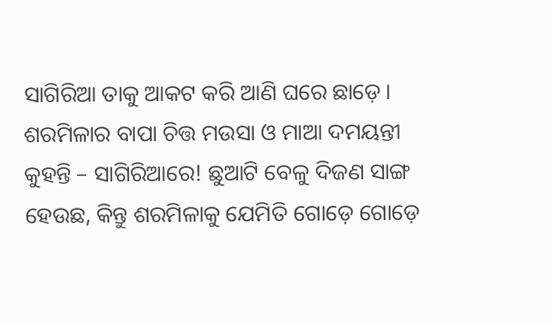ସାଗିରିଆ ତାକୁ ଆକଟ କରି ଆଣି ଘରେ ଛାଡ଼େ। ଶରମିଳାର ବାପା ଚିତ୍ତ ମଉସା ଓ ମାଆ ଦମୟନ୍ତୀ କୁହନ୍ତି – ସାଗିରିଆରେ! ଛୁଆଟି ବେଳୁ ଦିଜଣ ସାଙ୍ଗ ହେଉଛ, କିନ୍ତୁ ଶରମିଳାକୁ ଯେମିତି ଗୋଡ଼େ ଗୋଡ଼େ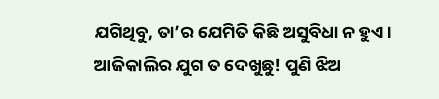ଯଗିଥିବୁ, ତା’ର ଯେମିତି କିଛି ଅସୁବିଧା ନ ହୁଏ। ଆଜିକାଲିର ଯୁଗ ତ ଦେଖୁଛୁ! ପୁଣି ଝିଅ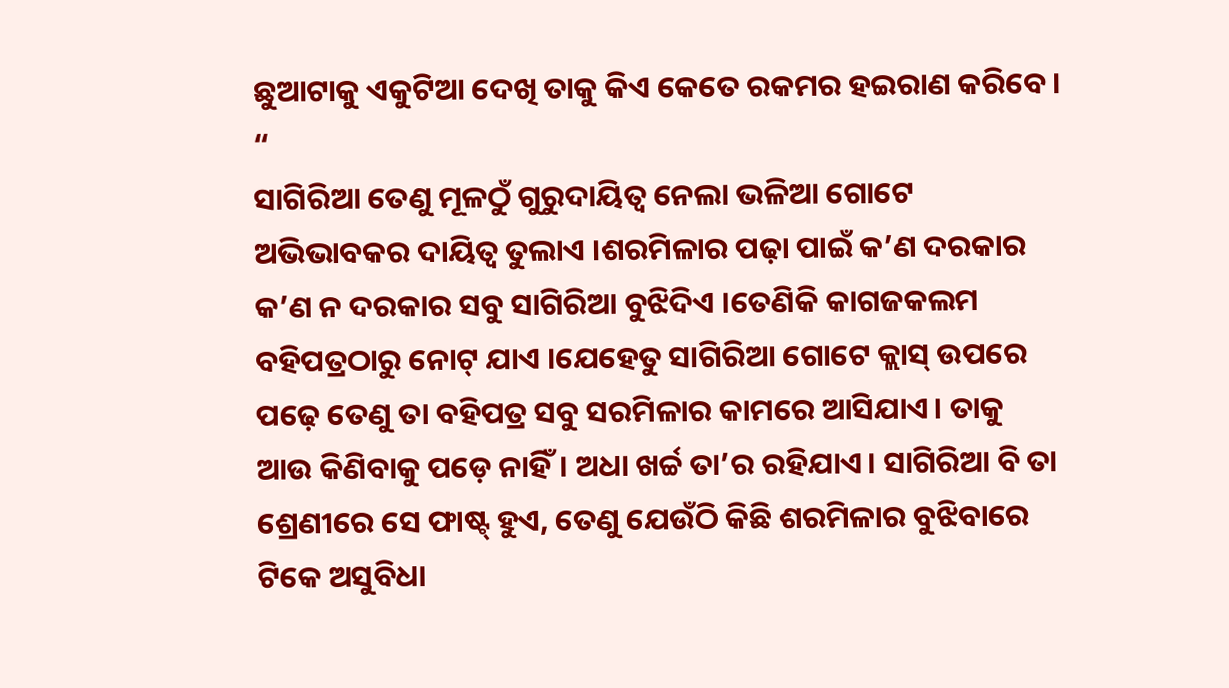ଛୁଆଟାକୁ ଏକୁଟିଆ ଦେଖି ତାକୁ କିଏ କେତେ ରକମର ହଇରାଣ କରିବେ। “
ସାଗିରିଆ ତେଣୁ ମୂଳଠୁଁ ଗୁରୁଦାୟିତ୍ଵ ନେଲା ଭଳିଆ ଗୋଟେ ଅଭିଭାବକର ଦାୟିତ୍ଵ ତୁଲାଏ ।ଶରମିଳାର ପଢ଼ା ପାଇଁ କ’ଣ ଦରକାର କ’ଣ ନ ଦରକାର ସବୁ ସାଗିରିଆ ବୁଝିଦିଏ ।ତେଣିକି କାଗଜକଲମ ବହିପତ୍ରଠାରୁ ନୋଟ୍ ଯାଏ ।ଯେହେତୁ ସାଗିରିଆ ଗୋଟେ କ୍ଲାସ୍ ଉପରେ ପଢ଼େ ତେଣୁ ତା ବହିପତ୍ର ସବୁ ସରମିଳାର କାମରେ ଆସିଯାଏ। ତାକୁ ଆଉ କିଣିବାକୁ ପଡ଼େ ନାହିଁ। ଅଧା ଖର୍ଚ୍ଚ ତା’ର ରହିଯାଏ। ସାଗିରିଆ ବି ତା ଶ୍ରେଣୀରେ ସେ ଫାଷ୍ଟ୍ ହୁଏ, ତେଣୁ ଯେଉଁଠି କିଛି ଶରମିଳାର ବୁଝିବାରେ ଟିକେ ଅସୁବିଧା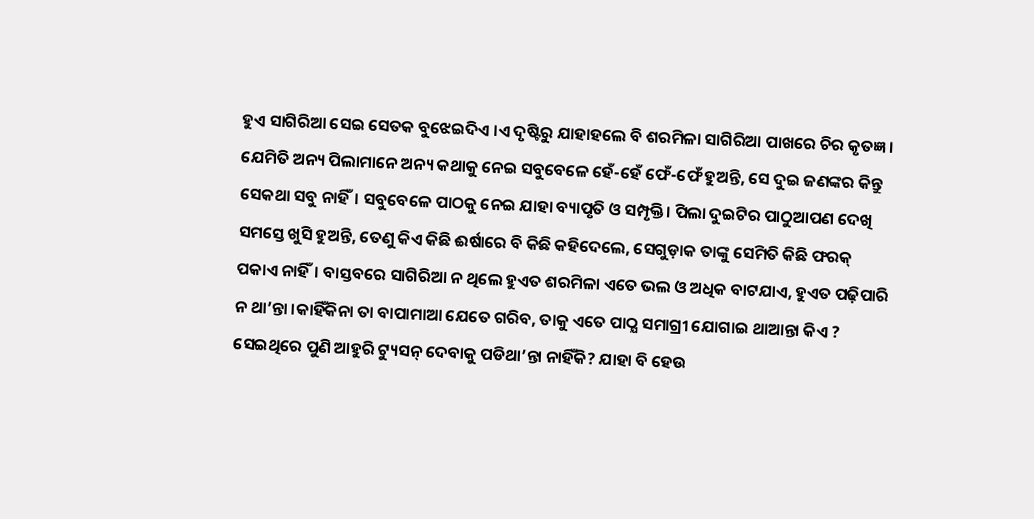ହୁଏ ସାଗିରିଆ ସେଇ ସେତକ ବୁଝେଇଦିଏ ।ଏ ଦୃଷ୍ଟିରୁ ଯାହାହଲେ ବି ଶରମିଳା ସାଗିରିଆ ପାଖରେ ଚିର କୃତଜ୍ଞ। ଯେମିତି ଅନ୍ୟ ପିଲାମାନେ ଅନ୍ୟ କଥାକୁ ନେଇ ସବୁବେଳେ ହେଁ-ହେଁ ଫେଁ-ଫେଁ ହୁଅନ୍ତି, ସେ ଦୁଇ ଜଣଙ୍କର କିନ୍ତୁ ସେକଥା ସବୁ ନାହିଁ। ସବୁବେଳେ ପାଠକୁ ନେଇ ଯାହା ବ୍ୟାପୃତି ଓ ସମ୍ପୃକ୍ତି। ପିଲା ଦୁଇଟିର ପାଠୁଆପଣ ଦେଖି ସମସ୍ତେ ଖୁସି ହୁଅନ୍ତି, ତେଣୁ କିଏ କିଛି ଈର୍ଷାରେ ବି କିଛି କହିଦେଲେ, ସେଗୁଡ଼ାକ ତାଙ୍କୁ ସେମିତି କିଛି ଫରକ୍ ପକାଏ ନାହିଁ। ବାସ୍ତବରେ ସାଗିରିଆ ନ ଥିଲେ ହୁଏତ ଶରମିଳା ଏତେ ଭଲ ଓ ଅଧିକ ବାଟଯାଏ, ହୁଏତ ପଢ଼ିପାରି ନ ଥା’ନ୍ତା ।କାହିଁକିନା ତା ବାପାମାଆ ଯେତେ ଗରିବ, ତାକୁ ଏତେ ପାଠ୍ଯ ସମାଗ୍ରୀ ଯୋଗାଇ ଥାଆନ୍ତା କିଏ ? ସେଇଥିରେ ପୁଣି ଆହୁରି ଟ୍ୟୁସନ୍ ଦେବାକୁ ପଡିଥା’ନ୍ତା ନାହିଁକି? ଯାହା ବି ହେଉ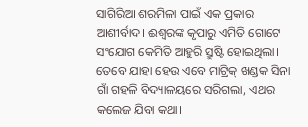ସାଗିରିଆ ଶରମିଳା ପାଇଁ ଏକ ପ୍ରକାର ଆଶୀର୍ବାଦ। ଈଶ୍ୱରଙ୍କ କୃପାରୁ ଏମିତି ଗୋଟେ ସଂଯୋଗ କେମିତି ଆହୁରି ସ୍ରୁଷ୍ଟି ହୋଇଥିଲା।
ତେବେ ଯାହା ହେଉ ଏବେ ମାଟ୍ରିକ୍ ଖଣ୍ଡକ ସିନା ଗାଁ ଗହଳି ବିଦ୍ୟାଳୟରେ ସରିଗଲା, ଏଥର କଲେଜ ଯିବା କଥା।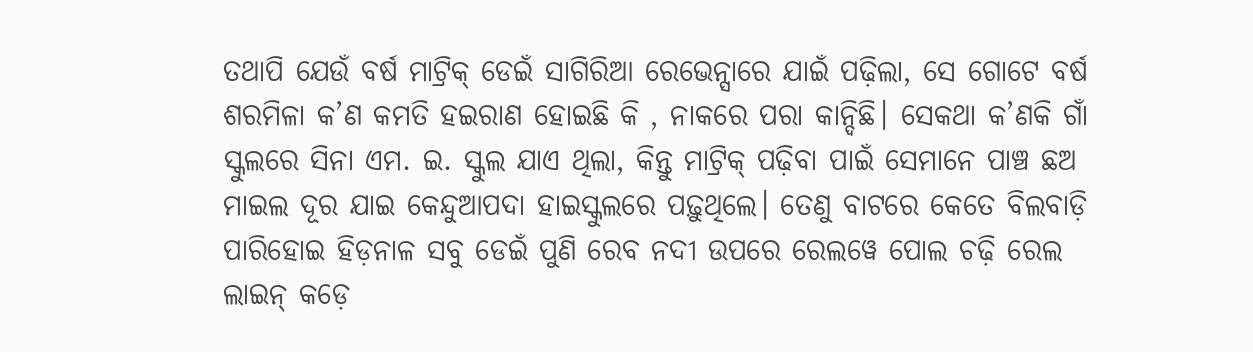ତଥାପି ଯେଉଁ ବର୍ଷ ମାଟ୍ରିକ୍ ଡେଇଁ ସାଗିରିଆ ରେଭେନ୍ସାରେ ଯାଇଁ ପଢ଼ିଲା, ସେ ଗୋଟେ ବର୍ଷ ଶରମିଳା କ’ଣ କମତି ହଇରାଣ ହୋଇଛି କି , ନାକରେ ପରା କାନ୍ଦିଛି। ସେକଥା କ’ଣକି ଗାଁ ସ୍କୁଲରେ ସିନା ଏମ. ଇ. ସ୍କୁଲ ଯାଏ ଥିଲା, କିନ୍ତୁ ମାଟ୍ରିକ୍ ପଢ଼ିବା ପାଇଁ ସେମାନେ ପାଞ୍ଚ ଛଅ ମାଇଲ ଦୂର ଯାଇ କେନ୍ଦୁଆପଦା ହାଇସ୍କୁଲରେ ପଢ଼ୁଥିଲେ। ତେଣୁ ବାଟରେ କେତେ ବିଲବାଡ଼ି ପାରିହୋଇ ହିଡ଼ନାଳ ସବୁ ଡେଇଁ ପୁଣି ରେବ ନଦୀ ଉପରେ ରେଲୱେ ପୋଲ ଚଢ଼ି ରେଲ ଲାଇନ୍ କଡ଼େ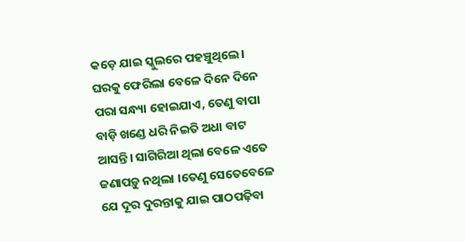କଡ଼େ ଯାଇ ସ୍କୁଲରେ ପହଞ୍ଚୁଥିଲେ। ଘରକୁ ଫେରିଲା ବେଳେ ଦିନେ ଦିନେ ପରା ସନ୍ଧ୍ୟା ହୋଇଯାଏ, ତେଣୁ ବାପା ବାଡ଼ି ଖଣ୍ଡେ ଧରି ନିଇତି ଅଧା ବାଟ ଆସନ୍ତି। ସାଗିରିଆ ଥିଲା ବେଳେ ଏତେ ଜଣାପଡ଼ୁ ନଥିଲା ।ତେଣୁ ସେତେବେଳେ ଯେ ଦୂର ଦୁରନ୍ତାକୁ ଯାଇ ପାଠପଢ଼ିବା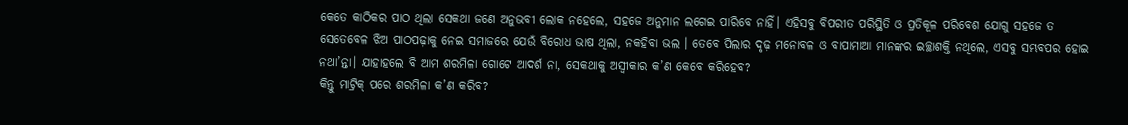କେତେ କାଠିକର ପାଠ ଥିଲା ସେକଥା ଜଣେ ଅନୁଭବୀ ଲୋକ ନହେଲେ, ସହଜେ ଅନୁମାନ ଲଗେଇ ପାରିବେ ନାହିଁ। ଏହିସବୁ ବିପରୀତ ପରିସ୍ଥିତି ଓ ପ୍ରତିକୂଳ ପରିବେଶ ଯୋଗୁ ସହଜେ ତ ସେତେବେଳ ଝିଅ ପାଠପଢ଼ାକୁ ନେଇ ସମାଜରେ ଯେଉଁ ବିରୋଧ ଭାଷ ଥିଲା, ନକହିବା ଭଲ । ତେବେ ପିଲାର ଦୃଢ଼ ମନୋବଳ ଓ ବାପାମାଆ ମାନଙ୍କର ଇଚ୍ଛାଶକ୍ତି ନଥିଲେ, ଏସବୁ ସମ୍ଭବପର ହୋଇ ନଥା’ନ୍ତା। ଯାହାହଲେ ବି ଆମ ଶରମିଳା ଗୋଟେ ଆଦର୍ଶ ନା, ସେକଥାକୁ ଅସ୍ୱୀକାର କ’ଣ କେବେ କରିହେବ?
କିନ୍ତୁ ମାଟ୍ରିକ୍ ପରେ ଶରମିଳା କ’ଣ କରିବ?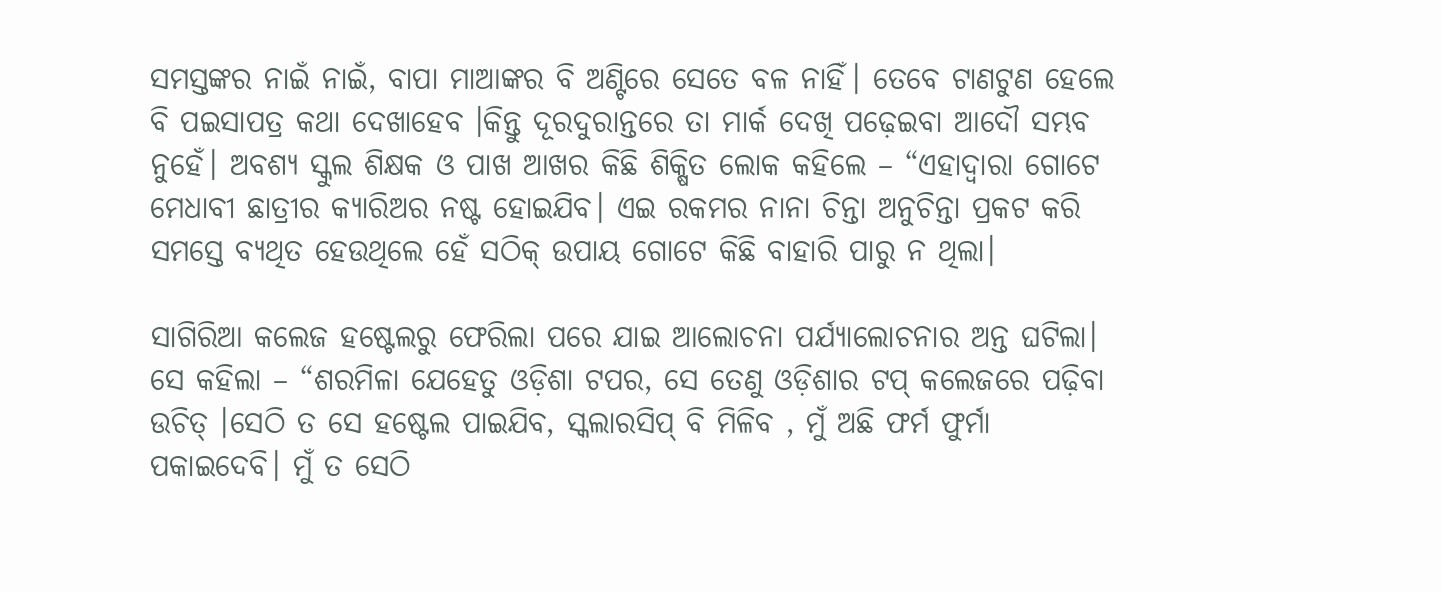ସମସ୍ତଙ୍କର ନାଇଁ ନାଇଁ, ବାପା ମାଆଙ୍କର ବି ଅଣ୍ଟିରେ ସେତେ ବଳ ନାହିଁ। ତେବେ ଟାଣଟୁଣ ହେଲେ ବି ପଇସାପତ୍ର କଥା ଦେଖାହେବ ।କିନ୍ତୁ ଦୂରଦୁରାନ୍ତରେ ତା ମାର୍କ ଦେଖି ପଢ଼େଇବା ଆଦୌ ସମ୍ଭବ ନୁହେଁ। ଅବଶ୍ଯ ସ୍କୁଲ ଶିକ୍ଷକ ଓ ପାଖ ଆଖର କିଛି ଶିକ୍ଷିତ ଲୋକ କହିଲେ – “ଏହାଦ୍ୱାରା ଗୋଟେ ମେଧାବୀ ଛାତ୍ରୀର କ୍ୟାରିଅର ନଷ୍ଟ ହୋଇଯିବ। ଏଇ ରକମର ନାନା ଚିନ୍ତା ଅନୁଚିନ୍ତା ପ୍ରକଟ କରି ସମସ୍ତେ ବ୍ୟଥିତ ହେଉଥିଲେ ହେଁ ସଠିକ୍ ଉପାୟ ଗୋଟେ କିଛି ବାହାରି ପାରୁ ନ ଥିଲା।

ସାଗିରିଆ କଲେଜ ହଷ୍ଟେଲରୁ ଫେରିଲା ପରେ ଯାଇ ଆଲୋଚନା ପର୍ଯ୍ୟାଲୋଚନାର ଅନ୍ତ ଘଟିଲା। ସେ କହିଲା – “ଶରମିଳା ଯେହେତୁ ଓଡ଼ିଶା ଟପର, ସେ ତେଣୁ ଓଡ଼ିଶାର ଟପ୍ କଲେଜରେ ପଢ଼ିବା ଉଚିତ୍ ।ସେଠି ତ ସେ ହଷ୍ଟେଲ ପାଇଯିବ, ସ୍କଲାରସିପ୍ ବି ମିଳିବ , ମୁଁ ଅଛି ଫର୍ମ ଫୁର୍ମା ପକାଇଦେବି। ମୁଁ ତ ସେଠି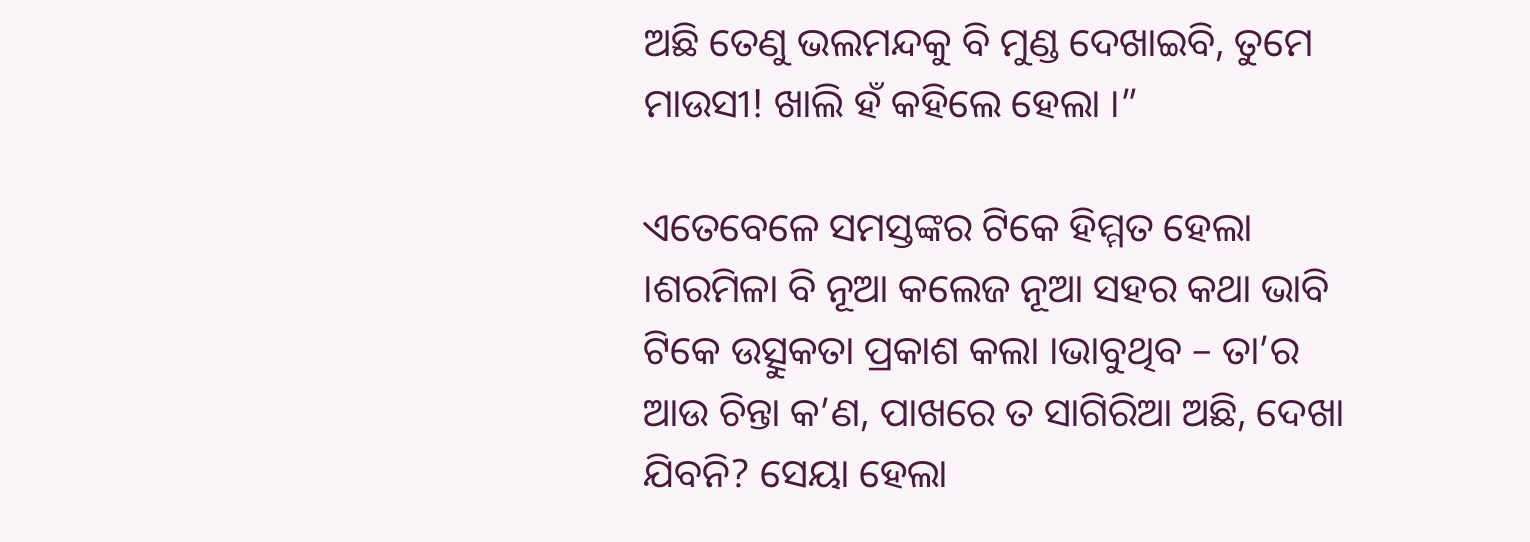ଅଛି ତେଣୁ ଭଲମନ୍ଦକୁ ବି ମୁଣ୍ଡ ଦେଖାଇବି, ତୁମେ ମାଉସୀ! ଖାଲି ହଁ କହିଲେ ହେଲା ।”

ଏତେବେଳେ ସମସ୍ତଙ୍କର ଟିକେ ହିମ୍ମତ ହେଲା ।ଶରମିଳା ବି ନୂଆ କଲେଜ ନୂଆ ସହର କଥା ଭାବି ଟିକେ ଉତ୍ସୁକତା ପ୍ରକାଶ କଲା ।ଭାବୁଥିବ – ତା’ର ଆଉ ଚିନ୍ତା କ’ଣ, ପାଖରେ ତ ସାଗିରିଆ ଅଛି, ଦେଖା ଯିବନି? ସେୟା ହେଲା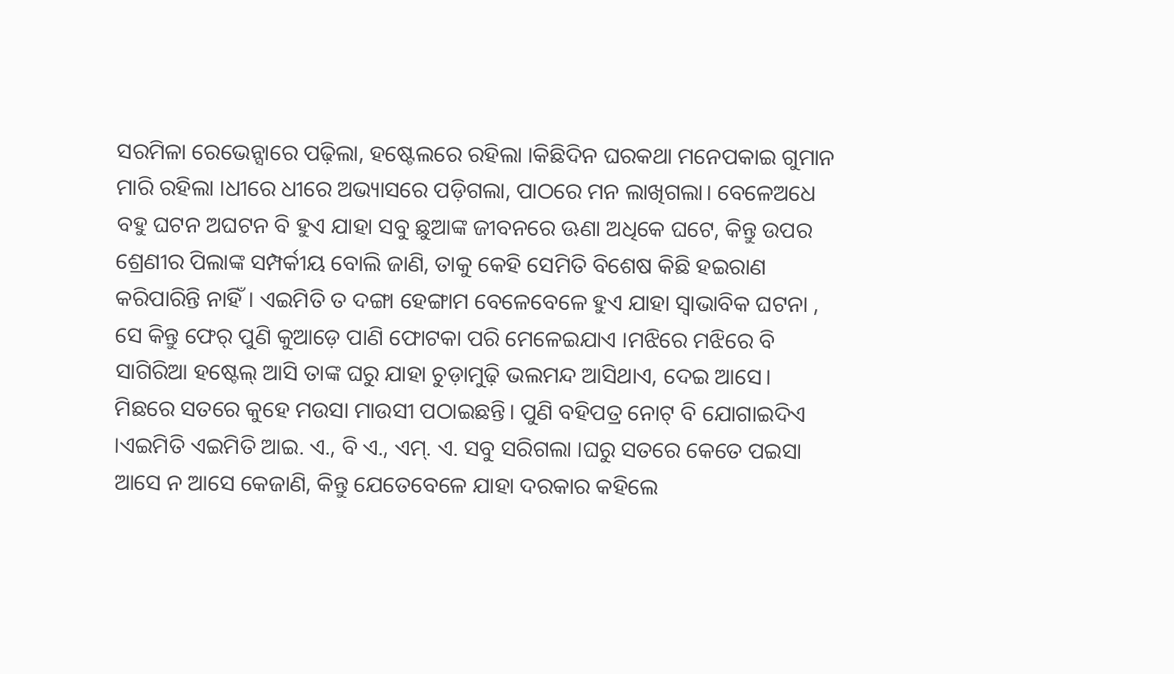ସରମିଳା ରେଭେନ୍ସାରେ ପଢ଼ିଲା, ହଷ୍ଟେଲରେ ରହିଲା ।କିଛିଦିନ ଘରକଥା ମନେପକାଇ ଗୁମାନ ମାରି ରହିଲା ।ଧୀରେ ଧୀରେ ଅଭ୍ୟାସରେ ପଡ଼ିଗଲା, ପାଠରେ ମନ ଲାଖିଗଲା। ବେଳେଅଧେ ବହୁ ଘଟନ ଅଘଟନ ବି ହୁଏ ଯାହା ସବୁ ଛୁଆଙ୍କ ଜୀବନରେ ଊଣା ଅଧିକେ ଘଟେ, କିନ୍ତୁ ଉପର ଶ୍ରେଣୀର ପିଲାଙ୍କ ସମ୍ପର୍କୀୟ ବୋଲି ଜାଣି, ତାକୁ କେହି ସେମିତି ବିଶେଷ କିଛି ହଇରାଣ କରିପାରିନ୍ତି ନାହିଁ। ଏଇମିତି ତ ଦଙ୍ଗା ହେଙ୍ଗାମ ବେଳେବେଳେ ହୁଏ ଯାହା ସ୍ୱାଭାବିକ ଘଟନା , ସେ କିନ୍ତୁ ଫେର୍ ପୁଣି କୁଆଡ଼େ ପାଣି ଫୋଟକା ପରି ମେଳେଇଯାଏ ।ମଝିରେ ମଝିରେ ବି ସାଗିରିଆ ହଷ୍ଟେଲ୍ ଆସି ତାଙ୍କ ଘରୁ ଯାହା ଚୁଡ଼ାମୁଢ଼ି ଭଲମନ୍ଦ ଆସିଥାଏ, ଦେଇ ଆସେ। ମିଛରେ ସତରେ କୁହେ ମଉସା ମାଉସୀ ପଠାଇଛନ୍ତି। ପୁଣି ବହିପତ୍ର ନୋଟ୍ ବି ଯୋଗାଇଦିଏ ।ଏଇମିତି ଏଇମିତି ଆଇ. ଏ., ବି ଏ., ଏମ୍. ଏ. ସବୁ ସରିଗଲା ।ଘରୁ ସତରେ କେତେ ପଇସା ଆସେ ନ ଆସେ କେଜାଣି, କିନ୍ତୁ ଯେତେବେଳେ ଯାହା ଦରକାର କହିଲେ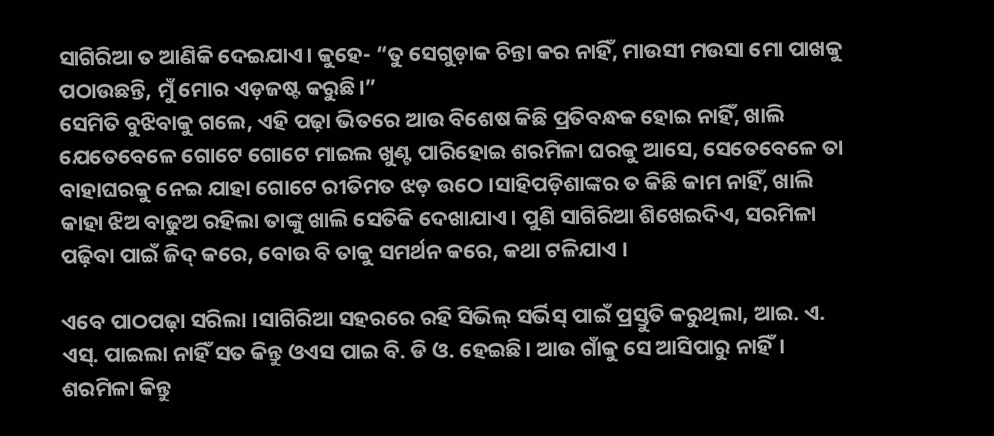ସାଗିରିଆ ତ ଆଣିକି ଦେଇଯାଏ। କୁହେ- “ତୁ ସେଗୁଡ଼ାକ ଚିନ୍ତା କର ନାହିଁ, ମାଉସୀ ମଉସା ମୋ ପାଖକୁ ପଠାଉଛନ୍ତି, ମୁଁ ମୋର ଏଡ଼ଜଷ୍ଟ କରୁଛି।”
ସେମିତି ବୁଝିବାକୁ ଗଲେ, ଏହି ପଢ଼ା ଭିତରେ ଆଉ ବିଶେଷ କିଛି ପ୍ରତିବନ୍ଧକ ହୋଇ ନାହିଁ, ଖାଲି ଯେତେବେଳେ ଗୋଟେ ଗୋଟେ ମାଇଲ ଖୁଣ୍ଟ ପାରିହୋଇ ଶରମିଳା ଘରକୁ ଆସେ, ସେତେବେଳେ ତା ବାହାଘରକୁ ନେଇ ଯାହା ଗୋଟେ ରୀତିମତ ଝଡ଼ ଉଠେ ।ସାହିପଡ଼ିଶାଙ୍କର ତ କିଛି କାମ ନାହିଁ, ଖାଲି କାହା ଝିଅ ବାଢୁଅ ରହିଲା ତାଙ୍କୁ ଖାଲି ସେତିକି ଦେଖାଯାଏ। ପୁଣି ସାଗିରିଆ ଶିଖେଇଦିଏ, ସରମିଳା ପଢ଼ିବା ପାଇଁ ଜିଦ୍ କରେ, ବୋଉ ବି ତାକୁ ସମର୍ଥନ କରେ, କଥା ଟଳିଯାଏ ।

ଏବେ ପାଠପଢ଼ା ସରିଲା ।ସାଗିରିଆ ସହରରେ ରହି ସିଭିଲ୍ ସର୍ଭିସ୍ ପାଇଁ ପ୍ରସ୍ତୁତି କରୁଥିଲା, ଆଇ. ଏ. ଏସ୍. ପାଇଲା ନାହିଁ ସତ କିନ୍ତୁ ଓଏସ ପାଇ ବି. ଡି ଓ. ହେଇଛି। ଆଉ ଗାଁକୁ ସେ ଆସିପାରୁ ନାହିଁ। ଶରମିଳା କିନ୍ତୁ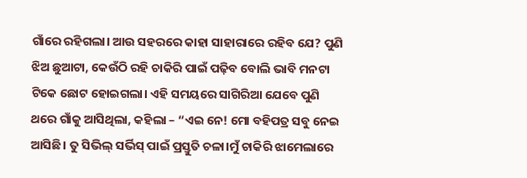ଗାଁରେ ରହିଗଲା। ଆଉ ସହରରେ କାହା ସାହାରାରେ ରହିବ ଯେ? ପୁଣି ଝିଅ ଛୁଆଟା, କେଉଁଠି ରହି ଚାକିରି ପାଇଁ ପଢ଼ିବ ବୋଲି ଭାବି ମନଟା ଟିକେ ଛୋଟ ହୋଇଗଲା। ଏହି ସମୟରେ ସାଗିରିଆ ଯେବେ ପୁଣି ଥରେ ଗାଁକୁ ଆସିଥିଲା, କହିଲା – “ଏଇ ନେ! ମୋ ବହିପତ୍ର ସବୁ ନେଇ ଆସିଛି। ତୁ ସିଭିଲ୍ ସର୍ଭିସ୍ ପାଇଁ ପ୍ରସ୍ତୁତି ଚଳା।ମୁଁ ଚାକିରି ଝାମେଲାରେ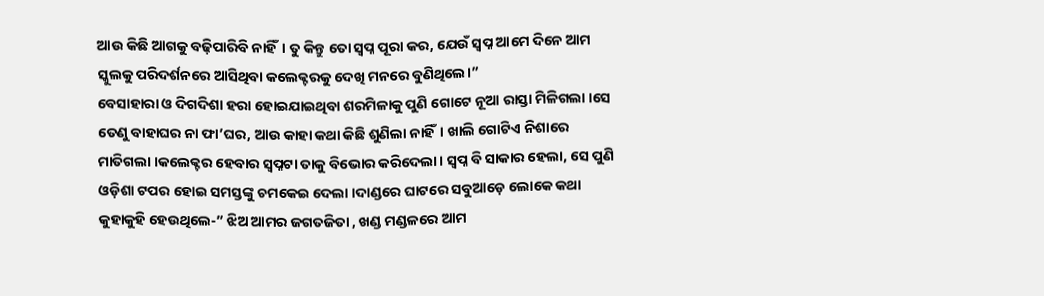ଆଉ କିଛି ଆଗକୁ ବଢ଼ିପାରିବି ନାହିଁ। ତୁ କିନ୍ତୁ ତୋ ସ୍ଵପ୍ନ ପୂରା କର, ଯେଉଁ ସ୍ଵପ୍ନ ଆମେ ଦିନେ ଆମ ସ୍କୁଲକୁ ପରିଦର୍ଶନରେ ଆସିଥିବା କଲେକ୍ଟରକୁ ଦେଖି ମନରେ ବୁଣିଥିଲେ।”
ବେସାହାରା ଓ ଦିଗଦିଶା ହରା ହୋଇଯାଇଥିବା ଶରମିଳାକୁ ପୁଣି ଗୋଟେ ନୂଆ ରାସ୍ତା ମିଳିଗଲା ।ସେ ତେଣୁ ବାହାଘର ନା ଫା’ଘର, ଆଉ କାହା କଥା କିଛି ଶୁଣିଲା ନାହିଁ। ଖାଲି ଗୋଟିଏ ନିଶାରେ ମାତିଗଲା ।କଲେକ୍ଟର ହେବାର ସ୍ଵପ୍ନଟା ତାକୁ ବିଭୋର କରିଦେଲା। ସ୍ଵପ୍ନ ବି ସାକାର ହେଲା, ସେ ପୁଣି ଓଡ଼ିଶା ଟପର ହୋଇ ସମସ୍ତଙ୍କୁ ଚମକେଇ ଦେଲା ।ଦାଣ୍ଡରେ ଘାଟରେ ସବୁଆଡ଼େ ଲୋକେ କଥା କୁହାକୁହି ହେଉଥିଲେ-” ଝିଅ ଆମର ଜଗତଜିତା , ଖଣ୍ଡ ମଣ୍ଡଳରେ ଆମ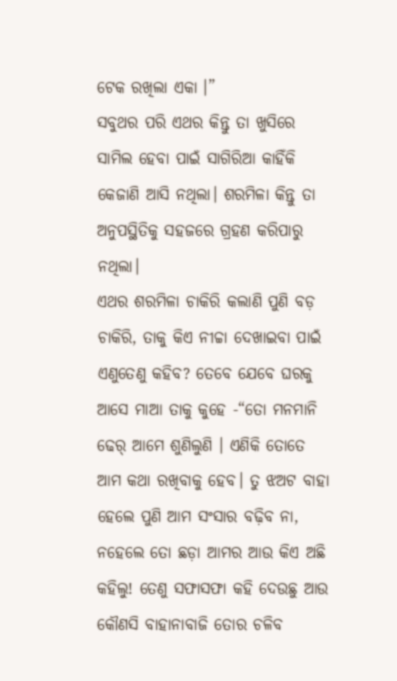ଟେକ ରଖିଲା ଏକା ।”
ସବୁଥର ପରି ଏଥର କିନ୍ତୁ ତା ଖୁସିରେ ସାମିଲ ହେବା ପାଇଁ ସାଗିରିଆ କାହିଁକି କେଜାଣି ଆସି ନଥିଲା। ଶରମିଳା କିନ୍ତୁ ତା ଅନୁପସ୍ଥିତିକୁ ସହଜରେ ଗ୍ରହଣ କରିପାରୁ ନଥିଲା।
ଏଥର ଶରମିଳା ଚାକିରି କଲାଣି ପୁଣି ବଡ଼ ଚାକିରି, ତାକୁ କିଏ ନୀଚ୍ଚା ଦେଖାଇବା ପାଇଁ ଏଣୁତେଣୁ କହିବ? ତେବେ ଯେବେ ଘରକୁ ଆସେ ମାଆ ତାକୁ କୁହେ -“ତୋ ମନମାନି ଢେର୍ ଆମେ ଶୁଣିଲୁଣି । ଏଣିକି ତୋତେ ଆମ କଥା ରଖିବାକୁ ହେବ। ତୁ ଝଅଟ ବାହା ହେଲେ ପୁଣି ଆମ ସଂସାର ବଢ଼ିବ ନା, ନହେଲେ ତୋ ଛଡ଼ା ଆମର ଆଉ କିଏ ଅଛି କହିଲୁ! ତେଣୁ ସଫାସଫା କହି ଦେଉଛୁ ଆଉ କୌଣସି ବାହାନାବାଜି ତୋର ଚଳିବ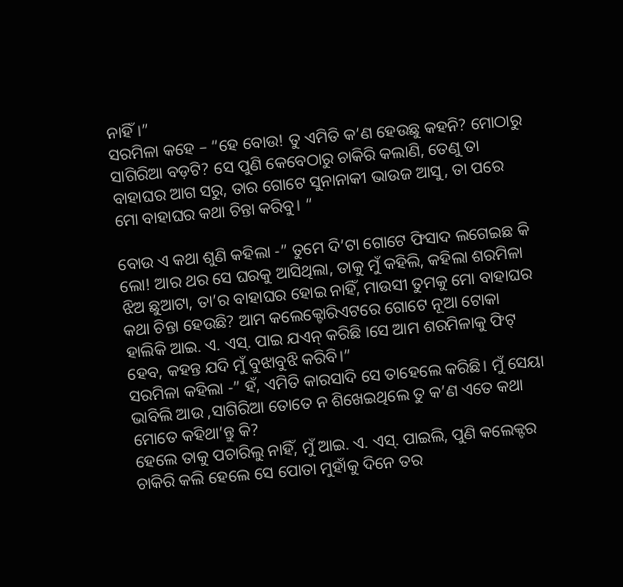ନାହିଁ।”
ସରମିଳା କହେ – “ହେ ବୋଉ! ତୁ ଏମିତି କ’ଣ ହେଉଛୁ କହନି? ମୋଠାରୁ ସାଗିରିଆ ବଡ଼ଟି? ସେ ପୁଣି କେବେଠାରୁ ଚାକିରି କଲାଣି, ତେଣୁ ତା ବାହାଘର ଆଗ ସରୁ, ତାର ଗୋଟେ ସୁନାନାକୀ ଭାଉଜ ଆସୁ, ତା ପରେ ମୋ ବାହାଘର କଥା ଚିନ୍ତା କରିବୁ। “

ବୋଉ ଏ କଥା ଶୁଣି କହିଲା -” ତୁମେ ଦି’ଟା ଗୋଟେ ଫିସାଦ ଲଗେଇଛ କି ଲୋ! ଆର ଥର ସେ ଘରକୁ ଆସିଥିଲା, ତାକୁ ମୁଁ କହିଲି, କହିଲା ଶରମିଳା ଝିଅ ଛୁଆଟା, ତା’ର ବାହାଘର ହୋଇ ନାହିଁ, ମାଉସୀ ତୁମକୁ ମୋ ବାହାଘର କଥା ଚିନ୍ତା ହେଉଛି? ଆମ କଲେକ୍ଟୋରିଏଟରେ ଗୋଟେ ନୂଆ ଟୋକା ହାଲିକି ଆଇ. ଏ. ଏସ୍. ପାଇ ଯଏନ୍ କରିଛି ।ସେ ଆମ ଶରମିଳାକୁ ଫିଟ୍ ହେବ, କହନ୍ତ ଯଦି ମୁଁ ବୁଝାବୁଝି କରିବି।”
ସରମିଳା କହିଲା -” ହଁ, ଏମିତି କାରସାଦି ସେ ତାହେଲେ କରିଛି। ମୁଁ ସେୟା ଭାବିଲି ଆଉ ,ସାଗିରିଆ ତୋତେ ନ ଶିଖେଇଥିଲେ ତୁ କ’ଣ ଏତେ କଥା ମୋତେ କହିଥା’ନ୍ତୁ କି?
ହେଲେ ତାକୁ ପଚାରିଲୁ ନାହିଁ, ମୁଁ ଆଇ. ଏ. ଏସ୍. ପାଇଲି, ପୁଣି କଲେକ୍ଟର ଚାକିରି କଲି ହେଲେ ସେ ପୋତା ମୁହାଁକୁ ଦିନେ ତର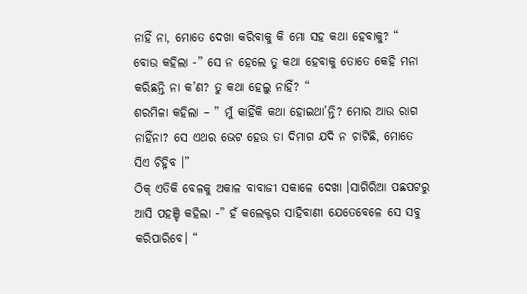ନାହିଁ ନା, ମୋତେ ଦେଖା କରିବାକୁ କି ମୋ ସହ କଥା ହେବାକୁ? “
ବୋଉ କହିଲା -” ସେ ନ ହେଲେ ତୁ କଥା ହେବାକୁ ତୋତେ କେହି ମନା କରିଛନ୍ତି ନା କ’ଣ? ତୁ କଥା ହେଲୁ ନାହିଁ? “
ଶରମିଳା କହିଲା – ” ମୁଁ କାହିଁକି କଥା ହୋଇଥା’ନ୍ତି? ମୋର ଆଉ ରାଗ ନାହିଁନା? ସେ ଏଥର ଭେଟ ହେଉ ତା ଦିମାଗ ଯଦି ନ ଚାଟିଛି, ମୋତେ ସିଏ ଚିହ୍ନିବ ।”
ଠିକ୍ ଏତିକି ବେଳକୁ ଅକାଳ ବାବାଜୀ ସକାଳେ ଦେଖା ।ସାଗିରିଆ ପଛପଟରୁ ଆସି ପହଞ୍ଚି କହିଲା -” ହଁ କଲେକ୍ଟର ସାହିବାଣୀ ଯେତେବେଳେ ସେ ସବୁ କରିପାରିବେ। “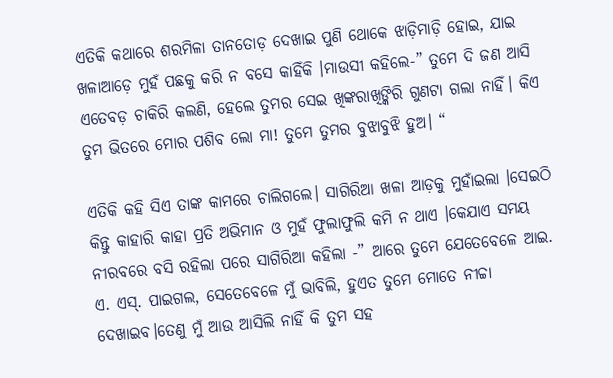ଏତିକି କଥାରେ ଶରମିଳା ତାନତୋଡ଼ ଦେଖାଇ ପୁଣି ଥୋକେ ଝାଡ଼ିମାଡ଼ି ହୋଇ, ଯାଇ ଖଳାଆଡ଼େ ମୁହଁ ପଛକୁ କରି ନ ବସେ କାହିଁକି ।ମାଉସୀ କହିଲେ-” ତୁମେ ଦି ଜଣ ଆସି ଏତେବଡ଼ ଚାକିରି କଲଣି, ହେଲେ ତୁମର ସେଇ ଖିଙ୍କରାଖିଙ୍କିରି ଗୁଣଟା ଗଲା ନାହିଁ। କିଏ ତୁମ ଭିତରେ ମୋର ପଶିବ ଲୋ ମା! ତୁମେ ତୁମର ବୁଝାବୁଝି ହୁଅ। “

ଏତିକି କହି ସିଏ ତାଙ୍କ କାମରେ ଚାଲିଗଲେ। ସାଗିରିଆ ଖଳା ଆଡ଼କୁ ମୁହାଁଇଲା ।ସେଇଠି କିନ୍ତୁ କାହାରି କାହା ପ୍ରତି ଅଭିମାନ ଓ ମୁହଁ ଫୁଲାଫୁଲି କମି ନ ଥାଏ ।କେଯାଏ ସମୟ ନୀରବରେ ବସି ରହିଲା ପରେ ସାଗିରିଆ କହିଲା -” ଆରେ ତୁମେ ଯେତେବେଳେ ଆଇ. ଏ. ଏସ୍. ପାଇଗଲ, ସେତେବେଳେ ମୁଁ ଭାବିଲି, ହୁଏତ ତୁମେ ମୋତେ ନୀଚ୍ଚା ଦେଖାଇବ।ତେଣୁ ମୁଁ ଆଉ ଆସିଲି ନାହିଁ କି ତୁମ ସହ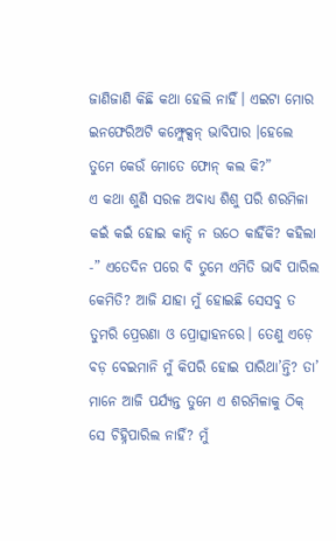ଜାଣିଜାଣି କିଛି କଥା ହେଲି ନାହିଁ। ଏଇଟା ମୋର ଇନଫେରିଅଟି କମ୍ଫ୍ଲେକ୍ସନ୍ ଭାବିପାର ।ହେଲେ ତୁମେ କେଉଁ ମୋତେ ଫୋନ୍ କଲ କି?”
ଏ କଥା ଶୁଣି ସରଳ ଅବାଧ୍ୟ ଶିଶୁ ପରି ଶରମିଳା କଇଁ କଇଁ ହୋଇ କାନ୍ଦି ନ ଉଠେ କାହିଁକି? କହିଲା -” ଏତେଦିନ ପରେ ବି ତୁମେ ଏମିତି ଭାବି ପାରିଲ କେମିତି? ଆଜି ଯାହା ମୁଁ ହୋଇଛି ସେସବୁ ତ ତୁମରି ପ୍ରେରଣା ଓ ପ୍ରୋତ୍ସାହନରେ। ତେଣୁ ଏଡ଼େ ବଡ଼ ବେଇମାନି ମୁଁ କିପରି ହୋଇ ପାରିଥା’ନ୍ତି? ତା’ ମାନେ ଆଜି ପର୍ଯ୍ୟନ୍ତ ତୁମେ ଏ ଶରମିଳାକୁ ଠିକ୍ ସେ ଚିହ୍ନିପାରିଲ ନାହିଁ? ମୁଁ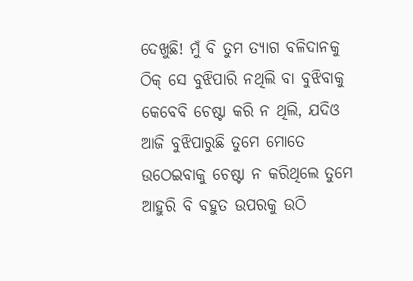ଦେଖୁଛି! ମୁଁ ବି ତୁମ ତ୍ୟାଗ ବଳିଦାନକୁ ଠିକ୍ ସେ ବୁଝିପାରି ନଥିଲି ବା ବୁଝିବାକୁ କେବେବି ଚେଷ୍ଟା କରି ନ ଥିଲି, ଯଦିଓ ଆଜି ବୁଝିପାରୁଛି ତୁମେ ମୋତେ ଉଠେଇବାକୁ ଚେଷ୍ଟା ନ କରିଥିଲେ ତୁମେ ଆହୁରି ବି ବହୁତ ଉପରକୁ ଉଠି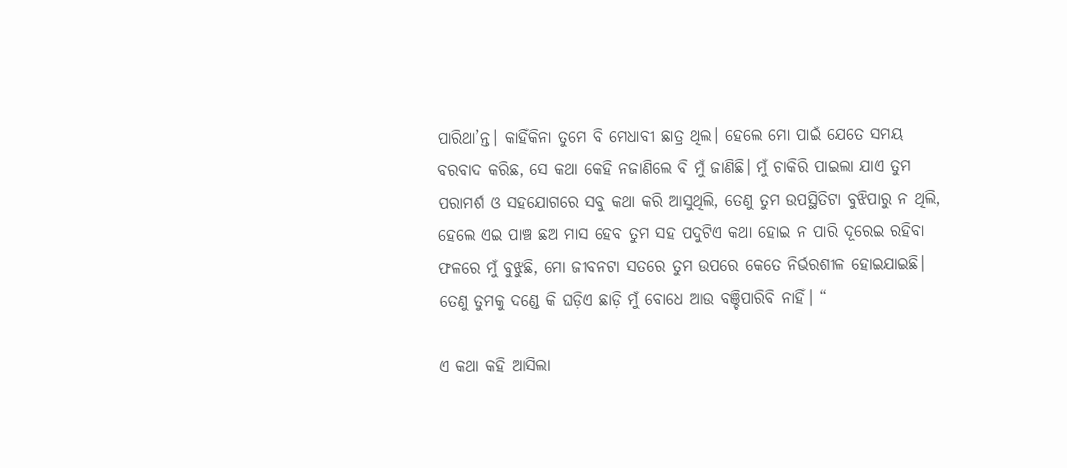ପାରିଥା’ନ୍ତ। କାହିଁକିନା ତୁମେ ବି ମେଧାବୀ ଛାତ୍ର ଥିଲ। ହେଲେ ମୋ ପାଇଁ ଯେତେ ସମୟ ବରବାଦ କରିଛ, ସେ କଥା କେହି ନଜାଣିଲେ ବି ମୁଁ ଜାଣିଛି। ମୁଁ ଚାକିରି ପାଇଲା ଯାଏ ତୁମ ପରାମର୍ଶ ଓ ସହଯୋଗରେ ସବୁ କଥା କରି ଆସୁଥିଲି, ତେଣୁ ତୁମ ଉପସ୍ଥିତିଟା ବୁଝିପାରୁ ନ ଥିଲି, ହେଲେ ଏଇ ପାଞ୍ଚ ଛଅ ମାସ ହେବ ତୁମ ସହ ପଦୁଟିଏ କଥା ହୋଇ ନ ପାରି ଦୂରେଇ ରହିବା ଫଳରେ ମୁଁ ବୁଝୁଛି, ମୋ ଜୀବନଟା ସତରେ ତୁମ ଉପରେ କେତେ ନିର୍ଭରଶୀଳ ହୋଇଯାଇଛି। ତେଣୁ ତୁମକୁ ଦଣ୍ଡେ କି ଘଡ଼ିଏ ଛାଡ଼ି ମୁଁ ବୋଧେ ଆଉ ବଞ୍ଚିପାରିବି ନାହିଁ। “

ଏ କଥା କହି ଆସିଲା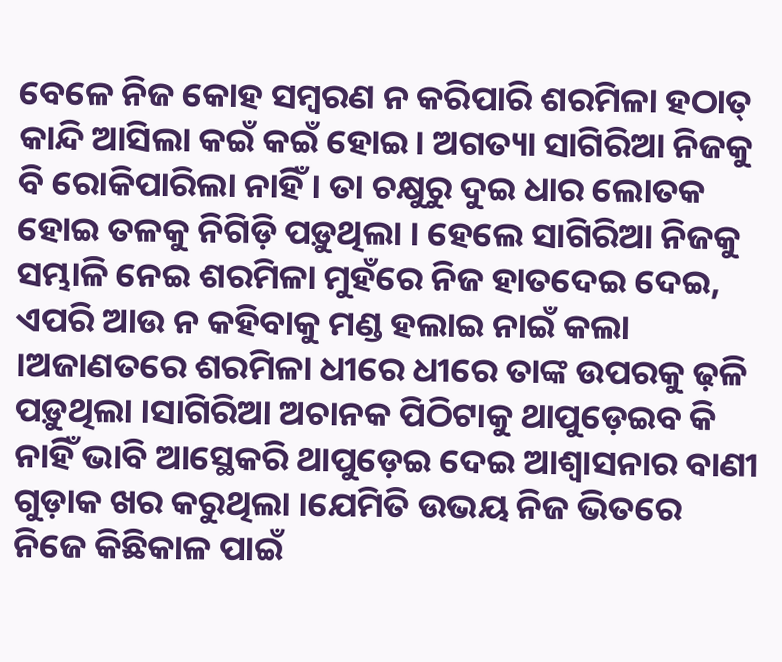ବେଳେ ନିଜ କୋହ ସମ୍ବରଣ ନ କରିପାରି ଶରମିଳା ହଠାତ୍ କାନ୍ଦି ଆସିଲା କଇଁ କଇଁ ହୋଇ। ଅଗତ୍ୟା ସାଗିରିଆ ନିଜକୁ ବି ରୋକିପାରିଲା ନାହିଁ। ତା ଚକ୍ଷୁରୁ ଦୁଇ ଧାର ଲୋତକ ହୋଇ ତଳକୁ ନିଗିଡ଼ି ପଡ଼ୁଥିଲା । ହେଲେ ସାଗିରିଆ ନିଜକୁ ସମ୍ଭାଳି ନେଇ ଶରମିଳା ମୁହଁରେ ନିଜ ହାତଦେଇ ଦେଇ, ଏପରି ଆଉ ନ କହିବାକୁ ମଣ୍ଡ ହଲାଇ ନାଇଁ କଲା ।ଅଜାଣତରେ ଶରମିଳା ଧୀରେ ଧୀରେ ତାଙ୍କ ଉପରକୁ ଢ଼ଳି ପଡ଼ୁଥିଲା ।ସାଗିରିଆ ଅଚାନକ ପିଠିଟାକୁ ଥାପୁଡ଼େଇବ କି ନାହିଁ ଭାବି ଆସ୍ଥେକରି ଥାପୁଡ଼େଇ ଦେଇ ଆଶ୍ୱାସନାର ବାଣୀ ଗୁଡ଼ାକ ଖର କରୁଥିଲା ।ଯେମିତି ଉଭୟ ନିଜ ଭିତରେ ନିଜେ କିଛିକାଳ ପାଇଁ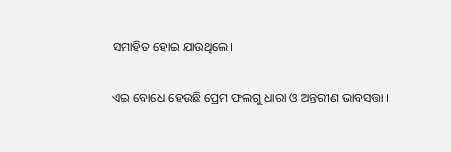ସମାହିତ ହୋଇ ଯାଉଥିଲେ।

ଏଇ ବୋଧେ ହେଉଛି ପ୍ରେମ ଫଲଗୁ ଧାରା ଓ ଅନ୍ତରୀଣ ଭାବସତ୍ତା ।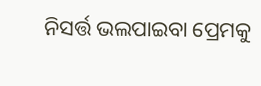ନିସର୍ତ୍ତ ଭଲପାଇବା ପ୍ରେମକୁ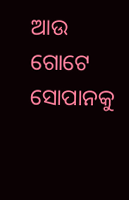ଆଉ ଗୋଟେ ସୋପାନକୁ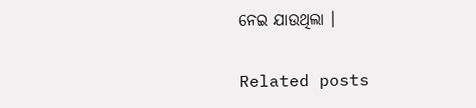ନେଇ ଯାଉଥିଲା ।

Related posts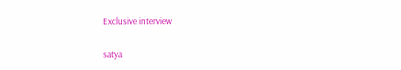Exclusive interview

satya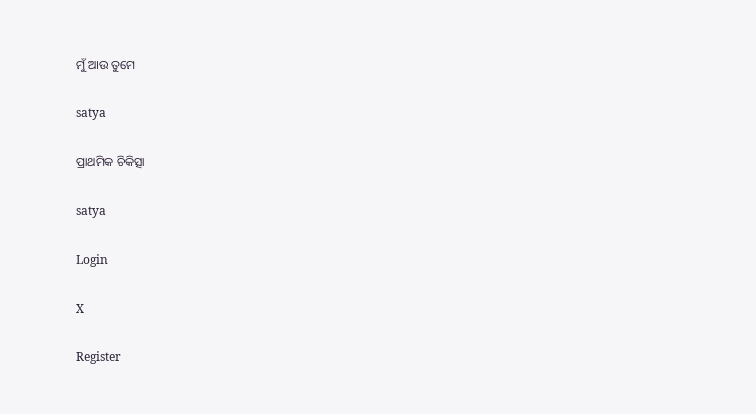ମୁଁ ଆଉ ତୁମେ

satya

ପ୍ରାଥମିକ ଚିକିତ୍ସା

satya

Login

X

Register